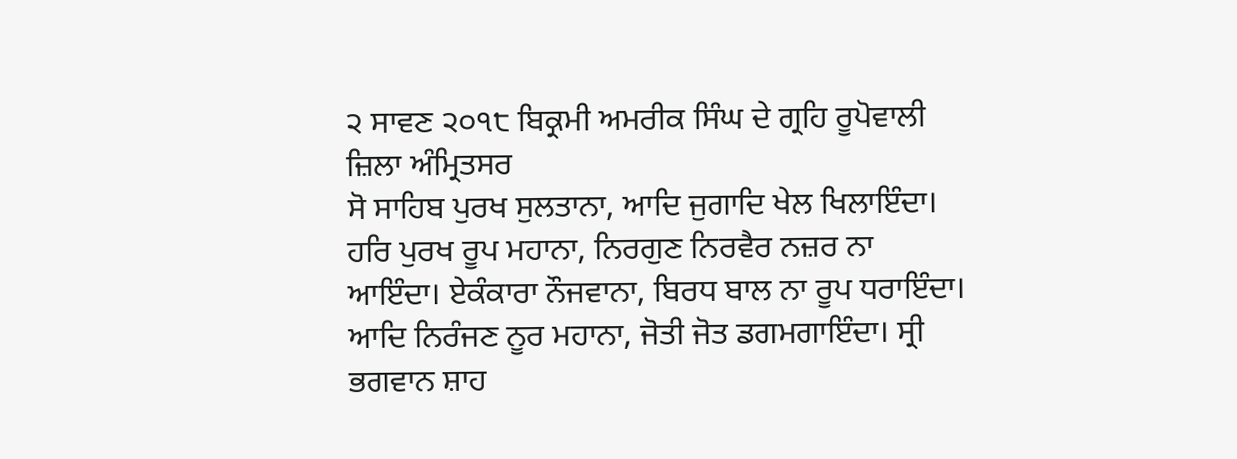੨ ਸਾਵਣ ੨੦੧੮ ਬਿਕ੍ਰਮੀ ਅਮਰੀਕ ਸਿੰਘ ਦੇ ਗ੍ਰਹਿ ਰੂਪੋਵਾਲੀ ਜ਼ਿਲਾ ਅੰਮ੍ਰਿਤਸਰ
ਸੋ ਸਾਹਿਬ ਪੁਰਖ ਸੁਲਤਾਨਾ, ਆਦਿ ਜੁਗਾਦਿ ਖੇਲ ਖਿਲਾਇੰਦਾ। ਹਰਿ ਪੁਰਖ ਰੂਪ ਮਹਾਨਾ, ਨਿਰਗੁਣ ਨਿਰਵੈਰ ਨਜ਼ਰ ਨਾ ਆਇੰਦਾ। ਏਕੰਕਾਰਾ ਨੌਜਵਾਨਾ, ਬਿਰਧ ਬਾਲ ਨਾ ਰੂਪ ਧਰਾਇੰਦਾ। ਆਦਿ ਨਿਰੰਜਣ ਨੂਰ ਮਹਾਨਾ, ਜੋਤੀ ਜੋਤ ਡਗਮਗਾਇੰਦਾ। ਸ੍ਰੀ ਭਗਵਾਨ ਸ਼ਾਹ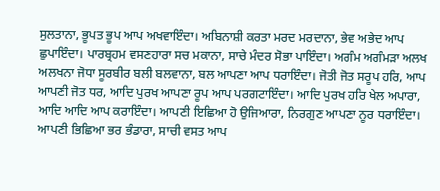ਸੁਲਤਾਨਾ, ਭੂਪਤ ਭੂਪ ਆਪ ਅਖਵਾਇੰਦਾ। ਅਬਿਨਾਸ਼ੀ ਕਰਤਾ ਮਰਦ ਮਰਦਾਨਾ, ਭੇਵ ਅਭੇਦ ਆਪ ਛੁਪਾਇੰਦਾ। ਪਾਰਬ੍ਰਹਮ ਵਸਣਹਾਰਾ ਸਚ ਮਕਾਨਾ, ਸਾਚੇ ਮੰਦਰ ਸੋਭਾ ਪਾਇੰਦਾ। ਅਗੰਮ ਅਗੰਮੜਾ ਅਲਖ ਅਲਖਨਾ ਜੋਧਾ ਸੂਰਬੀਰ ਬਲੀ ਬਲਵਾਨਾ, ਬਲ ਆਪਣਾ ਆਪ ਧਰਾਇੰਦਾ। ਜੋਤੀ ਜੋਤ ਸਰੂਪ ਹਰਿ, ਆਪ ਆਪਣੀ ਜੋਤ ਧਰ, ਆਦਿ ਪੁਰਖ ਆਪਣਾ ਰੂਪ ਆਪ ਪਰਗਟਾਇੰਦਾ। ਆਦਿ ਪੁਰਖ ਹਰਿ ਖੇਲ ਅਪਾਰਾ, ਆਦਿ ਆਦਿ ਆਪ ਕਰਾਇੰਦਾ। ਆਪਣੀ ਇਛਿਆ ਹੋ ਉਜਿਆਰਾ, ਨਿਰਗੁਣ ਆਪਣਾ ਨੂਰ ਧਰਾਇੰਦਾ। ਆਪਣੀ ਭਿਛਿਆ ਭਰ ਭੰਡਾਰਾ, ਸਾਚੀ ਵਸਤ ਆਪ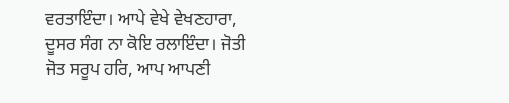ਵਰਤਾਇੰਦਾ। ਆਪੇ ਵੇਖੇ ਵੇਖਣਹਾਰਾ, ਦੂਸਰ ਸੰਗ ਨਾ ਕੋਇ ਰਲਾਇੰਦਾ। ਜੋਤੀ ਜੋਤ ਸਰੂਪ ਹਰਿ, ਆਪ ਆਪਣੀ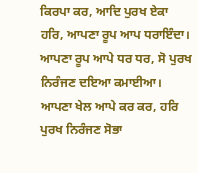ਕਿਰਪਾ ਕਰ, ਆਦਿ ਪੁਰਖ ਏਕਾ ਹਰਿ, ਆਪਣਾ ਰੂਪ ਆਪ ਧਰਾਇੰਦਾ। ਆਪਣਾ ਰੂਪ ਆਪੇ ਧਰ ਧਰ, ਸੋ ਪੁਰਖ ਨਿਰੰਜਣ ਦਇਆ ਕਮਾਈਆ। ਆਪਣਾ ਖੇਲ ਆਪੇ ਕਰ ਕਰ, ਹਰਿ ਪੁਰਖ ਨਿਰੰਜਣ ਸੋਭਾ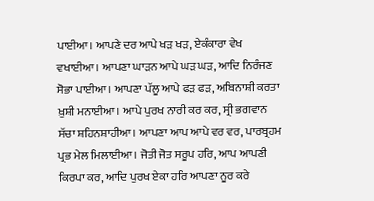ਪਾਈਆ। ਆਪਣੇ ਦਰ ਆਪੇ ਖੜ ਖੜ, ਏਕੰਕਾਰਾ ਵੇਖ ਵਖਾਈਆ। ਆਪਣਾ ਘਾੜਨ ਆਪੇ ਘੜ ਘੜ, ਆਦਿ ਨਿਰੰਜਣ ਸੋਭਾ ਪਾਈਆ। ਆਪਣਾ ਪੱਲੂ ਆਪੇ ਫੜ ਫੜ, ਅਬਿਨਾਸ਼ੀ ਕਰਤਾ ਖ਼ੁਸ਼ੀ ਮਨਾਈਆ। ਆਪੇ ਪੁਰਖ ਨਾਰੀ ਕਰ ਕਰ, ਸ੍ਰੀ ਭਗਵਾਨ ਸੱਚਾ ਸ਼ਹਿਨਸ਼ਾਹੀਆ। ਆਪਣਾ ਆਪ ਆਪੇ ਵਰ ਵਰ, ਪਾਰਬ੍ਰਹਮ ਪ੍ਰਭ ਮੇਲ ਮਿਲਾਈਆ। ਜੋਤੀ ਜੋਤ ਸਰੂਪ ਹਰਿ, ਆਪ ਆਪਣੀ ਕਿਰਪਾ ਕਰ, ਆਦਿ ਪੁਰਖ ਏਕਾ ਹਰਿ ਆਪਣਾ ਨੂਰ ਕਰੇ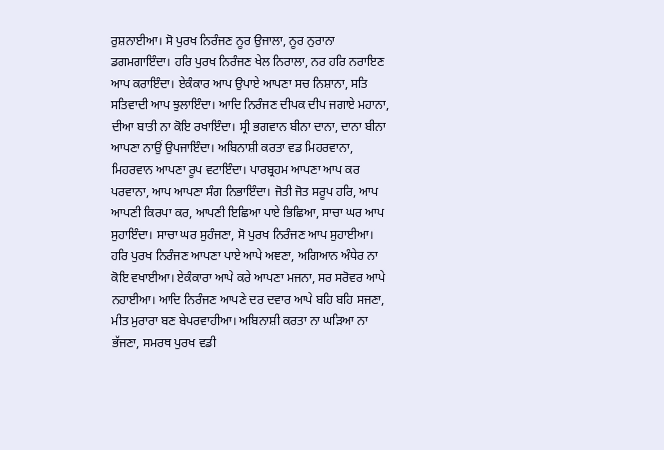ਰੁਸ਼ਨਾਈਆ। ਸੋ ਪੁਰਖ ਨਿਰੰਜਣ ਨੂਰ ਉਜਾਲਾ, ਨੂਰ ਨੁਰਾਨਾ ਡਗਮਗਾਇੰਦਾ। ਹਰਿ ਪੁਰਖ ਨਿਰੰਜਣ ਖੇਲ ਨਿਰਾਲਾ, ਨਰ ਹਰਿ ਨਰਾਇਣ ਆਪ ਕਰਾਇੰਦਾ। ਏਕੰਕਾਰ ਆਪ ਉਪਾਏ ਆਪਣਾ ਸਚ ਨਿਸ਼ਾਨਾ, ਸਤਿ ਸਤਿਵਾਦੀ ਆਪ ਝੁਲਾਇੰਦਾ। ਆਦਿ ਨਿਰੰਜਣ ਦੀਪਕ ਦੀਪ ਜਗਾਏ ਮਹਾਨਾ, ਦੀਆ ਬਾਤੀ ਨਾ ਕੋਇ ਰਖਾਇੰਦਾ। ਸ੍ਰੀ ਭਗਵਾਨ ਬੀਨਾ ਦਾਨਾ, ਦਾਨਾ ਬੀਨਾ ਆਪਣਾ ਨਾਉਂ ਉਪਜਾਇੰਦਾ। ਅਬਿਨਾਸ਼ੀ ਕਰਤਾ ਵਡ ਮਿਹਰਵਾਨਾ, ਮਿਹਰਵਾਨ ਆਪਣਾ ਰੂਪ ਵਟਾਇੰਦਾ। ਪਾਰਬ੍ਰਹਮ ਆਪਣਾ ਆਪ ਕਰ ਪਰਵਾਨਾ, ਆਪ ਆਪਣਾ ਸੰਗ ਨਿਭਾਇੰਦਾ। ਜੋਤੀ ਜੋਤ ਸਰੂਪ ਹਰਿ, ਆਪ ਆਪਣੀ ਕਿਰਪਾ ਕਰ, ਆਪਣੀ ਇਛਿਆ ਪਾਏ ਭਿਛਿਆ, ਸਾਚਾ ਘਰ ਆਪ ਸੁਹਾਇੰਦਾ। ਸਾਚਾ ਘਰ ਸੁਹੰਜਣਾ, ਸੋ ਪੁਰਖ ਨਿਰੰਜਣ ਆਪ ਸੁਹਾਈਆ। ਹਰਿ ਪੁਰਖ ਨਿਰੰਜਣ ਆਪਣਾ ਪਾਏ ਆਪੇ ਅਞਣਾ, ਅਗਿਆਨ ਅੰਧੇਰ ਨਾ ਕੋਇ ਵਖਾਈਆ। ਏਕੰਕਾਰਾ ਆਪੇ ਕਰੇ ਆਪਣਾ ਮਜਨਾ, ਸਰ ਸਰੋਵਰ ਆਪੇ ਨਹਾਈਆ। ਆਦਿ ਨਿਰੰਜਣ ਆਪਣੇ ਦਰ ਦਵਾਰ ਆਪੇ ਬਹਿ ਬਹਿ ਸਜਣਾ, ਮੀਤ ਮੁਰਾਰਾ ਬਣ ਬੇਪਰਵਾਹੀਆ। ਅਬਿਨਾਸ਼ੀ ਕਰਤਾ ਨਾ ਘੜਿਆ ਨਾ ਭੱਜਣਾ, ਸਮਰਥ ਪੁਰਖ ਵਡੀ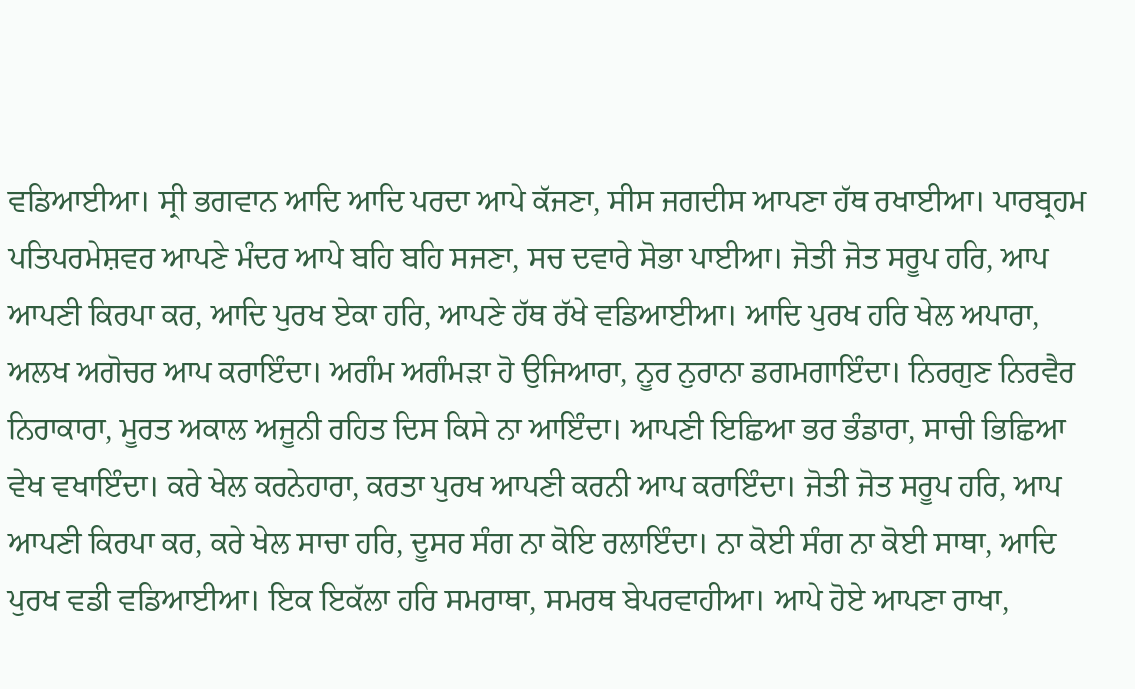ਵਡਿਆਈਆ। ਸ੍ਰੀ ਭਗਵਾਨ ਆਦਿ ਆਦਿ ਪਰਦਾ ਆਪੇ ਕੱਜਣਾ, ਸੀਸ ਜਗਦੀਸ ਆਪਣਾ ਹੱਥ ਰਖਾਈਆ। ਪਾਰਬ੍ਰਹਮ ਪਤਿਪਰਮੇਸ਼ਵਰ ਆਪਣੇ ਮੰਦਰ ਆਪੇ ਬਹਿ ਬਹਿ ਸਜਣਾ, ਸਚ ਦਵਾਰੇ ਸੋਭਾ ਪਾਈਆ। ਜੋਤੀ ਜੋਤ ਸਰੂਪ ਹਰਿ, ਆਪ ਆਪਣੀ ਕਿਰਪਾ ਕਰ, ਆਦਿ ਪੁਰਖ ਏਕਾ ਹਰਿ, ਆਪਣੇ ਹੱਥ ਰੱਖੇ ਵਡਿਆਈਆ। ਆਦਿ ਪੁਰਖ ਹਰਿ ਖੇਲ ਅਪਾਰਾ, ਅਲਖ ਅਗੋਚਰ ਆਪ ਕਰਾਇੰਦਾ। ਅਗੰਮ ਅਗੰਮੜਾ ਹੋ ਉਜਿਆਰਾ, ਨੂਰ ਨੁਰਾਨਾ ਡਗਮਗਾਇੰਦਾ। ਨਿਰਗੁਣ ਨਿਰਵੈਰ ਨਿਰਾਕਾਰਾ, ਮੂਰਤ ਅਕਾਲ ਅਜੂਨੀ ਰਹਿਤ ਦਿਸ ਕਿਸੇ ਨਾ ਆਇੰਦਾ। ਆਪਣੀ ਇਛਿਆ ਭਰ ਭੰਡਾਰਾ, ਸਾਚੀ ਭਿਛਿਆ ਵੇਖ ਵਖਾਇੰਦਾ। ਕਰੇ ਖੇਲ ਕਰਨੇਹਾਰਾ, ਕਰਤਾ ਪੁਰਖ ਆਪਣੀ ਕਰਨੀ ਆਪ ਕਰਾਇੰਦਾ। ਜੋਤੀ ਜੋਤ ਸਰੂਪ ਹਰਿ, ਆਪ ਆਪਣੀ ਕਿਰਪਾ ਕਰ, ਕਰੇ ਖੇਲ ਸਾਚਾ ਹਰਿ, ਦੂਸਰ ਸੰਗ ਨਾ ਕੋਇ ਰਲਾਇੰਦਾ। ਨਾ ਕੋਈ ਸੰਗ ਨਾ ਕੋਈ ਸਾਥਾ, ਆਦਿ ਪੁਰਖ ਵਡੀ ਵਡਿਆਈਆ। ਇਕ ਇਕੱਲਾ ਹਰਿ ਸਮਰਾਥਾ, ਸਮਰਥ ਬੇਪਰਵਾਹੀਆ। ਆਪੇ ਹੋਏ ਆਪਣਾ ਰਾਖਾ,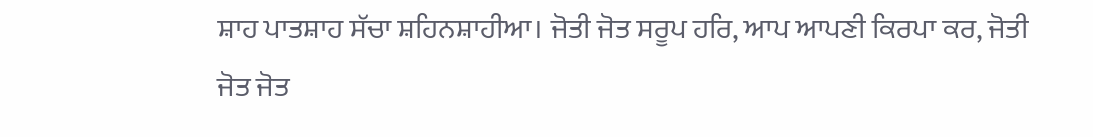ਸ਼ਾਹ ਪਾਤਸ਼ਾਹ ਸੱਚਾ ਸ਼ਹਿਨਸ਼ਾਹੀਆ। ਜੋਤੀ ਜੋਤ ਸਰੂਪ ਹਰਿ, ਆਪ ਆਪਣੀ ਕਿਰਪਾ ਕਰ, ਜੋਤੀ ਜੋਤ ਜੋਤ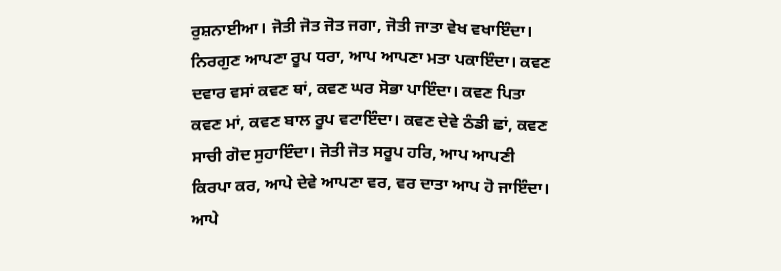ਰੁਸ਼ਨਾਈਆ। ਜੋਤੀ ਜੋਤ ਜੋਤ ਜਗਾ, ਜੋਤੀ ਜਾਤਾ ਵੇਖ ਵਖਾਇੰਦਾ। ਨਿਰਗੁਣ ਆਪਣਾ ਰੂਪ ਧਰਾ, ਆਪ ਆਪਣਾ ਮਤਾ ਪਕਾਇੰਦਾ। ਕਵਣ ਦਵਾਰ ਵਸਾਂ ਕਵਣ ਥਾਂ, ਕਵਣ ਘਰ ਸੋਭਾ ਪਾਇੰਦਾ। ਕਵਣ ਪਿਤਾ ਕਵਣ ਮਾਂ, ਕਵਣ ਬਾਲ ਰੂਪ ਵਟਾਇੰਦਾ। ਕਵਣ ਦੇਵੇ ਠੰਡੀ ਛਾਂ, ਕਵਣ ਸਾਚੀ ਗੋਦ ਸੁਹਾਇੰਦਾ। ਜੋਤੀ ਜੋਤ ਸਰੂਪ ਹਰਿ, ਆਪ ਆਪਣੀ ਕਿਰਪਾ ਕਰ, ਆਪੇ ਦੇਵੇ ਆਪਣਾ ਵਰ, ਵਰ ਦਾਤਾ ਆਪ ਹੋ ਜਾਇੰਦਾ। ਆਪੇ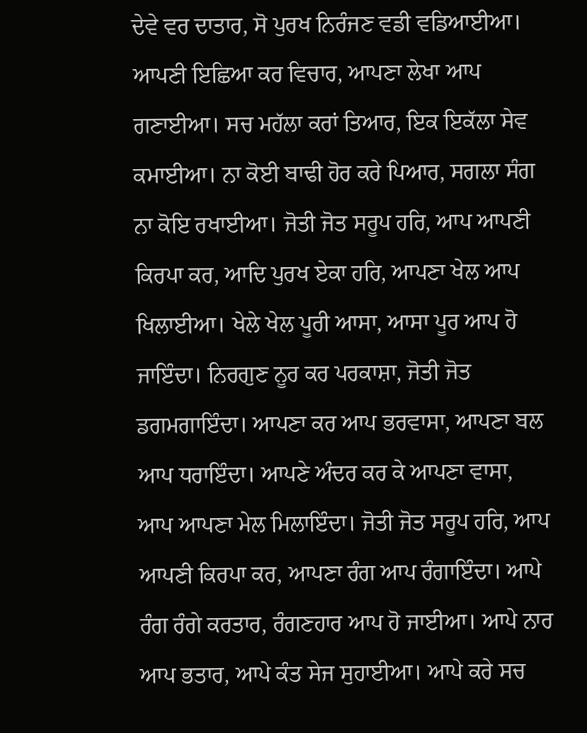ਦੇਵੇ ਵਰ ਦਾਤਾਰ, ਸੋ ਪੁਰਖ ਨਿਰੰਜਣ ਵਡੀ ਵਡਿਆਈਆ। ਆਪਣੀ ਇਛਿਆ ਕਰ ਵਿਚਾਰ, ਆਪਣਾ ਲੇਖਾ ਆਪ ਗਣਾਈਆ। ਸਚ ਮਹੱਲਾ ਕਰਾਂ ਤਿਆਰ, ਇਕ ਇਕੱਲਾ ਸੇਵ ਕਮਾਈਆ। ਨਾ ਕੋਈ ਬਾਢੀ ਹੋਰ ਕਰੇ ਪਿਆਰ, ਸਗਲਾ ਸੰਗ ਨਾ ਕੋਇ ਰਖਾਈਆ। ਜੋਤੀ ਜੋਤ ਸਰੂਪ ਹਰਿ, ਆਪ ਆਪਣੀ ਕਿਰਪਾ ਕਰ, ਆਦਿ ਪੁਰਖ ਏਕਾ ਹਰਿ, ਆਪਣਾ ਖੇਲ ਆਪ ਖਿਲਾਈਆ। ਖੇਲੇ ਖੇਲ ਪੂਰੀ ਆਸਾ, ਆਸਾ ਪੂਰ ਆਪ ਹੋ ਜਾਇੰਦਾ। ਨਿਰਗੁਣ ਨੂਰ ਕਰ ਪਰਕਾਸ਼ਾ, ਜੋਤੀ ਜੋਤ ਡਗਮਗਾਇੰਦਾ। ਆਪਣਾ ਕਰ ਆਪ ਭਰਵਾਸਾ, ਆਪਣਾ ਬਲ ਆਪ ਧਰਾਇੰਦਾ। ਆਪਣੇ ਅੰਦਰ ਕਰ ਕੇ ਆਪਣਾ ਵਾਸਾ, ਆਪ ਆਪਣਾ ਮੇਲ ਮਿਲਾਇੰਦਾ। ਜੋਤੀ ਜੋਤ ਸਰੂਪ ਹਰਿ, ਆਪ ਆਪਣੀ ਕਿਰਪਾ ਕਰ, ਆਪਣਾ ਰੰਗ ਆਪ ਰੰਗਾਇੰਦਾ। ਆਪੇ ਰੰਗ ਰੰਗੇ ਕਰਤਾਰ, ਰੰਗਣਹਾਰ ਆਪ ਹੋ ਜਾਈਆ। ਆਪੇ ਨਾਰ ਆਪ ਭਤਾਰ, ਆਪੇ ਕੰਤ ਸੇਜ ਸੁਹਾਈਆ। ਆਪੇ ਕਰੇ ਸਚ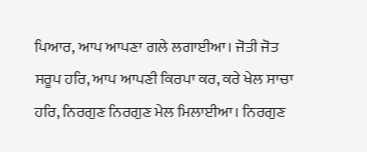ਪਿਆਰ, ਆਪ ਆਪਣਾ ਗਲੇ ਲਗਾਈਆ। ਜੋਤੀ ਜੋਤ ਸਰੂਪ ਹਰਿ, ਆਪ ਆਪਣੀ ਕਿਰਪਾ ਕਰ, ਕਰੇ ਖੇਲ ਸਾਚਾ ਹਰਿ, ਨਿਰਗੁਣ ਨਿਰਗੁਣ ਮੇਲ ਮਿਲਾਈਆ। ਨਿਰਗੁਣ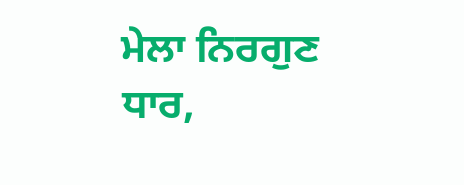ਮੇਲਾ ਨਿਰਗੁਣ ਧਾਰ,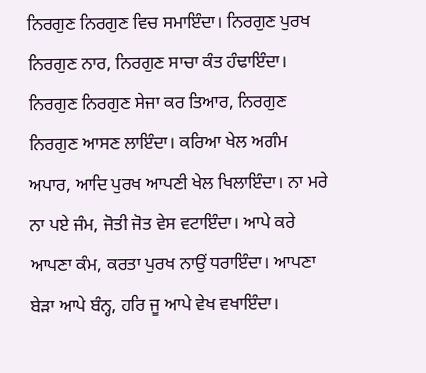ਨਿਰਗੁਣ ਨਿਰਗੁਣ ਵਿਚ ਸਮਾਇੰਦਾ। ਨਿਰਗੁਣ ਪੁਰਖ ਨਿਰਗੁਣ ਨਾਰ, ਨਿਰਗੁਣ ਸਾਚਾ ਕੰਤ ਹੰਢਾਇੰਦਾ। ਨਿਰਗੁਣ ਨਿਰਗੁਣ ਸੇਜਾ ਕਰ ਤਿਆਰ, ਨਿਰਗੁਣ ਨਿਰਗੁਣ ਆਸਣ ਲਾਇੰਦਾ। ਕਰਿਆ ਖੇਲ ਅਗੰਮ ਅਪਾਰ, ਆਦਿ ਪੁਰਖ ਆਪਣੀ ਖੇਲ ਖਿਲਾਇੰਦਾ। ਨਾ ਮਰੇ ਨਾ ਪਏ ਜੰਮ, ਜੋਤੀ ਜੋਤ ਵੇਸ ਵਟਾਇੰਦਾ। ਆਪੇ ਕਰੇ ਆਪਣਾ ਕੰਮ, ਕਰਤਾ ਪੁਰਖ ਨਾਉਂ ਧਰਾਇੰਦਾ। ਆਪਣਾ ਬੇੜਾ ਆਪੇ ਬੰਨ੍ਹ, ਹਰਿ ਜੂ ਆਪੇ ਵੇਖ ਵਖਾਇੰਦਾ।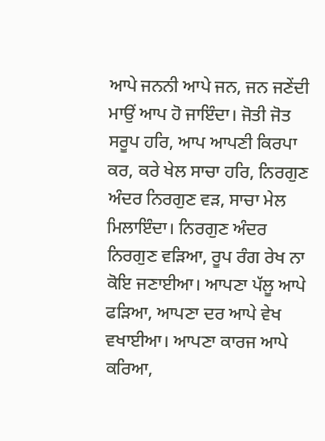ਆਪੇ ਜਨਨੀ ਆਪੇ ਜਨ, ਜਨ ਜਣੇਂਦੀ ਮਾਉਂ ਆਪ ਹੋ ਜਾਇੰਦਾ। ਜੋਤੀ ਜੋਤ ਸਰੂਪ ਹਰਿ, ਆਪ ਆਪਣੀ ਕਿਰਪਾ ਕਰ, ਕਰੇ ਖੇਲ ਸਾਚਾ ਹਰਿ, ਨਿਰਗੁਣ ਅੰਦਰ ਨਿਰਗੁਣ ਵੜ, ਸਾਚਾ ਮੇਲ ਮਿਲਾਇੰਦਾ। ਨਿਰਗੁਣ ਅੰਦਰ ਨਿਰਗੁਣ ਵੜਿਆ, ਰੂਪ ਰੰਗ ਰੇਖ ਨਾ ਕੋਇ ਜਣਾਈਆ। ਆਪਣਾ ਪੱਲੂ ਆਪੇ ਫੜਿਆ, ਆਪਣਾ ਦਰ ਆਪੇ ਵੇਖ ਵਖਾਈਆ। ਆਪਣਾ ਕਾਰਜ ਆਪੇ ਕਰਿਆ,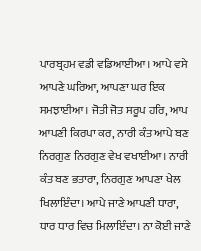ਪਾਰਬ੍ਰਹਮ ਵਡੀ ਵਡਿਆਈਆ। ਆਪੇ ਵਸੇ ਆਪਣੇ ਘਰਿਆ, ਆਪਣਾ ਘਰ ਇਕ ਸਮਝਾਈਆ। ਜੋਤੀ ਜੋਤ ਸਰੂਪ ਹਰਿ, ਆਪ ਆਪਣੀ ਕਿਰਪਾ ਕਰ, ਨਾਰੀ ਕੰਤ ਆਪੇ ਬਣ ਨਿਰਗੁਣ ਨਿਰਗੁਣ ਵੇਖ ਵਖਾਈਆ। ਨਾਰੀ ਕੰਤ ਬਣ ਭਤਾਰਾ, ਨਿਰਗੁਣ ਆਪਣਾ ਖੇਲ ਖਿਲਾਇੰਦਾ। ਆਪੇ ਜਾਣੇ ਆਪਣੀ ਧਾਰਾ, ਧਾਰ ਧਾਰ ਵਿਚ ਮਿਲਾਇੰਦਾ। ਨਾ ਕੋਈ ਜਾਣੇ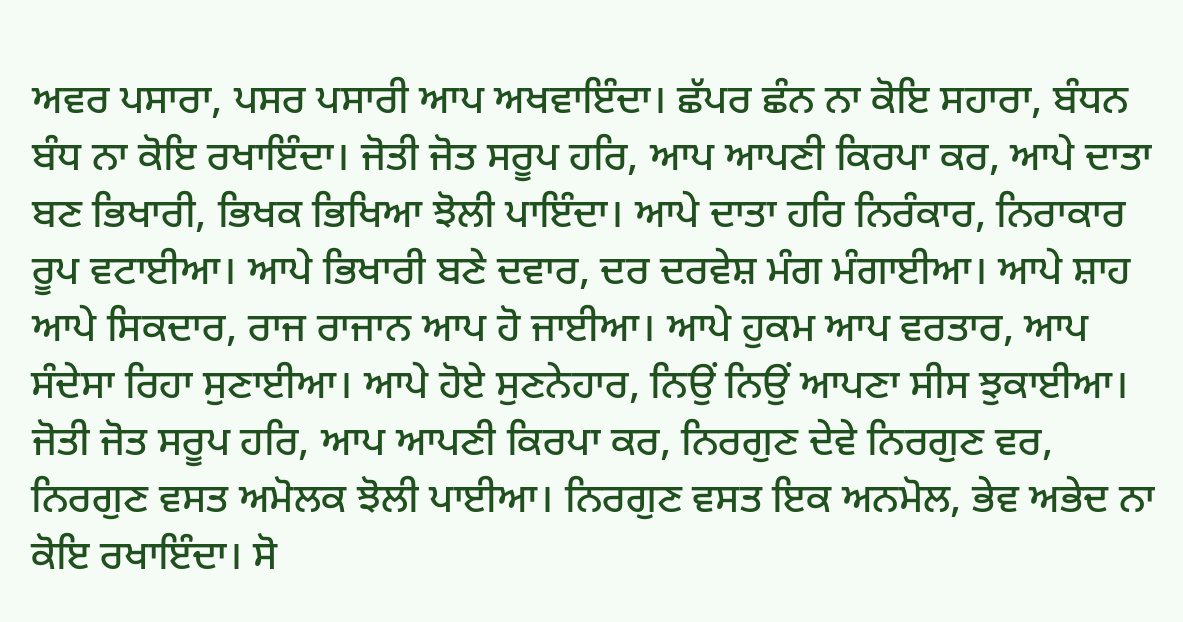ਅਵਰ ਪਸਾਰਾ, ਪਸਰ ਪਸਾਰੀ ਆਪ ਅਖਵਾਇੰਦਾ। ਛੱਪਰ ਛੰਨ ਨਾ ਕੋਇ ਸਹਾਰਾ, ਬੰਧਨ ਬੰਧ ਨਾ ਕੋਇ ਰਖਾਇੰਦਾ। ਜੋਤੀ ਜੋਤ ਸਰੂਪ ਹਰਿ, ਆਪ ਆਪਣੀ ਕਿਰਪਾ ਕਰ, ਆਪੇ ਦਾਤਾ ਬਣ ਭਿਖਾਰੀ, ਭਿਖਕ ਭਿਖਿਆ ਝੋਲੀ ਪਾਇੰਦਾ। ਆਪੇ ਦਾਤਾ ਹਰਿ ਨਿਰੰਕਾਰ, ਨਿਰਾਕਾਰ ਰੂਪ ਵਟਾਈਆ। ਆਪੇ ਭਿਖਾਰੀ ਬਣੇ ਦਵਾਰ, ਦਰ ਦਰਵੇਸ਼ ਮੰਗ ਮੰਗਾਈਆ। ਆਪੇ ਸ਼ਾਹ ਆਪੇ ਸਿਕਦਾਰ, ਰਾਜ ਰਾਜਾਨ ਆਪ ਹੋ ਜਾਈਆ। ਆਪੇ ਹੁਕਮ ਆਪ ਵਰਤਾਰ, ਆਪ ਸੰਦੇਸਾ ਰਿਹਾ ਸੁਣਾਈਆ। ਆਪੇ ਹੋਏ ਸੁਣਨੇਹਾਰ, ਨਿਉਂ ਨਿਉਂ ਆਪਣਾ ਸੀਸ ਝੁਕਾਈਆ। ਜੋਤੀ ਜੋਤ ਸਰੂਪ ਹਰਿ, ਆਪ ਆਪਣੀ ਕਿਰਪਾ ਕਰ, ਨਿਰਗੁਣ ਦੇਵੇ ਨਿਰਗੁਣ ਵਰ, ਨਿਰਗੁਣ ਵਸਤ ਅਮੋਲਕ ਝੋਲੀ ਪਾਈਆ। ਨਿਰਗੁਣ ਵਸਤ ਇਕ ਅਨਮੋਲ, ਭੇਵ ਅਭੇਦ ਨਾ ਕੋਇ ਰਖਾਇੰਦਾ। ਸੋ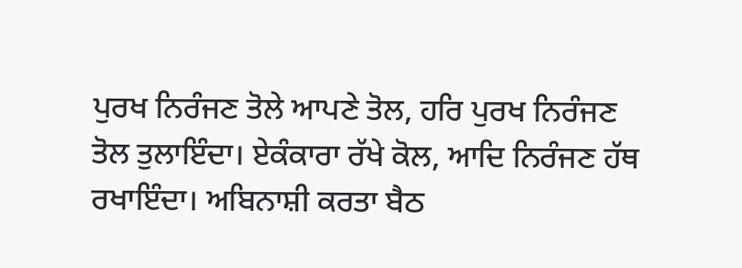ਪੁਰਖ ਨਿਰੰਜਣ ਤੋਲੇ ਆਪਣੇ ਤੋਲ, ਹਰਿ ਪੁਰਖ ਨਿਰੰਜਣ ਤੋਲ ਤੁਲਾਇੰਦਾ। ਏਕੰਕਾਰਾ ਰੱਖੇ ਕੋਲ, ਆਦਿ ਨਿਰੰਜਣ ਹੱਥ ਰਖਾਇੰਦਾ। ਅਬਿਨਾਸ਼ੀ ਕਰਤਾ ਬੈਠ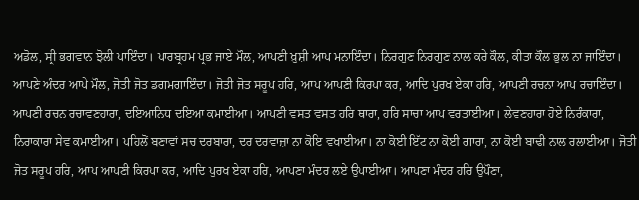ਅਡੋਲ, ਸ੍ਰੀ ਭਗਵਾਨ ਝੋਲੀ ਪਾਇੰਦਾ। ਪਾਰਬ੍ਰਹਮ ਪ੍ਰਭ ਜਾਏ ਮੌਲ, ਆਪਣੀ ਖ਼ੁਸ਼ੀ ਆਪ ਮਨਾਇੰਦਾ। ਨਿਰਗੁਣ ਨਿਰਗੁਣ ਨਾਲ ਕਰੇ ਕੌਲ, ਕੀਤਾ ਕੌਲ ਭੁਲ ਨਾ ਜਾਇੰਦਾ। ਆਪਣੇ ਅੰਦਰ ਆਪੇ ਮੌਲ, ਜੋਤੀ ਜੋਤ ਡਗਮਗਾਇੰਦਾ। ਜੋਤੀ ਜੋਤ ਸਰੂਪ ਹਰਿ, ਆਪ ਆਪਣੀ ਕਿਰਪਾ ਕਰ, ਆਦਿ ਪੁਰਖ ਏਕਾ ਹਰਿ, ਆਪਣੀ ਰਚਨਾ ਆਪ ਰਚਾਇੰਦਾ। ਆਪਣੀ ਰਚਨ ਰਚਾਵਣਹਾਰਾ, ਦਇਆਨਿਧ ਦਇਆ ਕਮਾਈਆ। ਆਪਣੀ ਵਸਤ ਵਸਤ ਹਰਿ ਥਾਰਾ, ਹਰਿ ਸਾਚਾ ਆਪ ਵਰਤਾਈਆ। ਲੇਵਣਹਾਰਾ ਹੋਏ ਨਿਰੰਕਾਰਾ, ਨਿਰਾਕਾਰਾ ਸੇਵ ਕਮਾਈਆ। ਪਹਿਲੋਂ ਬਣਾਵਾਂ ਸਚ ਦਰਬਾਰਾ, ਦਰ ਦਰਵਾਜ਼ਾ ਨਾ ਕੋਇ ਵਖਾਈਆ। ਨਾ ਕੋਈ ਇੱਟ ਨਾ ਕੋਈ ਗਾਰਾ, ਨਾ ਕੋਈ ਬਾਢੀ ਨਾਲ ਰਲਾਈਆ। ਜੋਤੀ ਜੋਤ ਸਰੂਪ ਹਰਿ, ਆਪ ਆਪਣੀ ਕਿਰਪਾ ਕਰ, ਆਦਿ ਪੁਰਖ ਏਕਾ ਹਰਿ, ਆਪਣਾ ਮੰਦਰ ਲਏ ਉਪਾਈਆ। ਆਪਣਾ ਮੰਦਰ ਹਰਿ ਉਪੌਣਾ,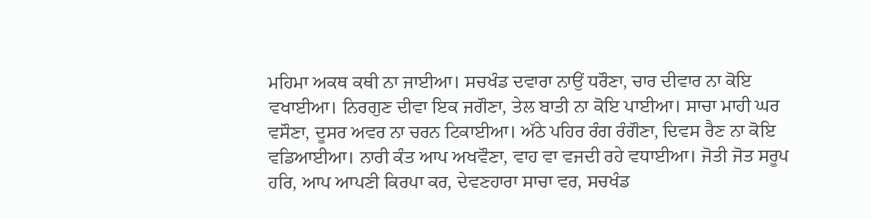ਮਹਿਮਾ ਅਕਥ ਕਥੀ ਨਾ ਜਾਈਆ। ਸਚਖੰਡ ਦਵਾਰਾ ਨਾਉਂ ਧਰੌਣਾ, ਚਾਰ ਦੀਵਾਰ ਨਾ ਕੋਇ ਵਖਾਈਆ। ਨਿਰਗੁਣ ਦੀਵਾ ਇਕ ਜਗੌਣਾ, ਤੇਲ ਬਾਤੀ ਨਾ ਕੋਇ ਪਾਈਆ। ਸਾਚਾ ਮਾਹੀ ਘਰ ਵਸੌਣਾ, ਦੂਸਰ ਅਵਰ ਨਾ ਚਰਨ ਟਿਕਾਈਆ। ਅੱਠੇ ਪਹਿਰ ਰੰਗ ਰੰਗੌਣਾ, ਦਿਵਸ ਰੈਣ ਨਾ ਕੋਇ ਵਡਿਆਈਆ। ਨਾਰੀ ਕੰਤ ਆਪ ਅਖਵੌਣਾ, ਵਾਹ ਵਾ ਵਜਦੀ ਰਹੇ ਵਧਾਈਆ। ਜੋਤੀ ਜੋਤ ਸਰੂਪ ਹਰਿ, ਆਪ ਆਪਣੀ ਕਿਰਪਾ ਕਰ, ਦੇਵਣਹਾਰਾ ਸਾਚਾ ਵਰ, ਸਚਖੰਡ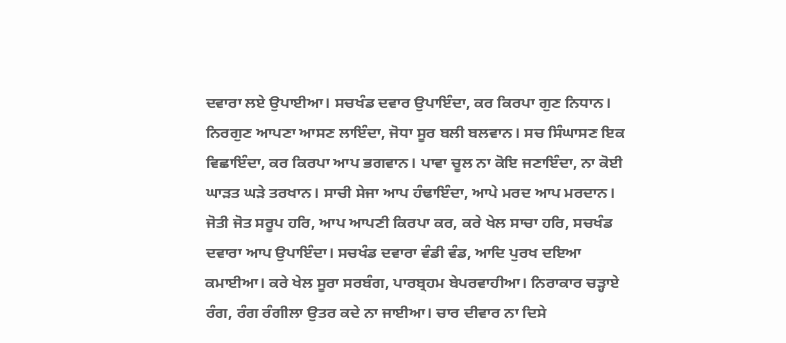ਦਵਾਰਾ ਲਏ ਉਪਾਈਆ। ਸਚਖੰਡ ਦਵਾਰ ਉਪਾਇੰਦਾ, ਕਰ ਕਿਰਪਾ ਗੁਣ ਨਿਧਾਨ। ਨਿਰਗੁਣ ਆਪਣਾ ਆਸਣ ਲਾਇੰਦਾ, ਜੋਧਾ ਸੂਰ ਬਲੀ ਬਲਵਾਨ। ਸਚ ਸਿੰਘਾਸਣ ਇਕ ਵਿਛਾਇੰਦਾ, ਕਰ ਕਿਰਪਾ ਆਪ ਭਗਵਾਨ। ਪਾਵਾ ਚੂਲ ਨਾ ਕੋਇ ਜਣਾਇੰਦਾ, ਨਾ ਕੋਈ ਘਾੜਤ ਘੜੇ ਤਰਖਾਨ। ਸਾਚੀ ਸੇਜਾ ਆਪ ਹੰਢਾਇੰਦਾ, ਆਪੇ ਮਰਦ ਆਪ ਮਰਦਾਨ। ਜੋਤੀ ਜੋਤ ਸਰੂਪ ਹਰਿ, ਆਪ ਆਪਣੀ ਕਿਰਪਾ ਕਰ, ਕਰੇ ਖੇਲ ਸਾਚਾ ਹਰਿ, ਸਚਖੰਡ ਦਵਾਰਾ ਆਪ ਉਪਾਇੰਦਾ। ਸਚਖੰਡ ਦਵਾਰਾ ਵੰਡੀ ਵੰਡ, ਆਦਿ ਪੁਰਖ ਦਇਆ ਕਮਾਈਆ। ਕਰੇ ਖੇਲ ਸੂਰਾ ਸਰਬੰਗ, ਪਾਰਬ੍ਰਹਮ ਬੇਪਰਵਾਹੀਆ। ਨਿਰਾਕਾਰ ਚੜ੍ਹਾਏ ਰੰਗ, ਰੰਗ ਰੰਗੀਲਾ ਉਤਰ ਕਦੇ ਨਾ ਜਾਈਆ। ਚਾਰ ਦੀਵਾਰ ਨਾ ਦਿਸੇ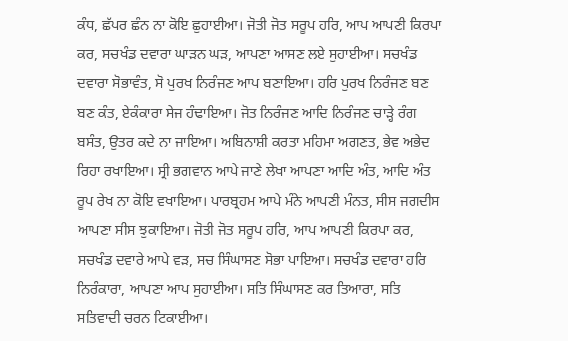ਕੰਧ, ਛੱਪਰ ਛੰਨ ਨਾ ਕੋਇ ਛੁਹਾਈਆ। ਜੋਤੀ ਜੋਤ ਸਰੂਪ ਹਰਿ, ਆਪ ਆਪਣੀ ਕਿਰਪਾ ਕਰ, ਸਚਖੰਡ ਦਵਾਰਾ ਘਾੜਨ ਘੜ, ਆਪਣਾ ਆਸਣ ਲਏ ਸੁਹਾਈਆ। ਸਚਖੰਡ ਦਵਾਰਾ ਸੋਭਾਵੰਤ, ਸੋ ਪੁਰਖ ਨਿਰੰਜਣ ਆਪ ਬਣਾਇਆ। ਹਰਿ ਪੁਰਖ ਨਿਰੰਜਣ ਬਣ ਬਣ ਕੰਤ, ਏਕੰਕਾਰਾ ਸੇਜ ਹੰਢਾਇਆ। ਜੋਤ ਨਿਰੰਜਣ ਆਦਿ ਨਿਰੰਜਣ ਚਾੜ੍ਹੇ ਰੰਗ ਬਸੰਤ, ਉਤਰ ਕਦੇ ਨਾ ਜਾਇਆ। ਅਬਿਨਾਸ਼ੀ ਕਰਤਾ ਮਹਿਮਾ ਅਗਣਤ, ਭੇਵ ਅਭੇਦ ਰਿਹਾ ਰਖਾਇਆ। ਸ੍ਰੀ ਭਗਵਾਨ ਆਪੇ ਜਾਣੇ ਲੇਖਾ ਆਪਣਾ ਆਦਿ ਅੰਤ, ਆਦਿ ਅੰਤ ਰੂਪ ਰੇਖ ਨਾ ਕੋਇ ਵਖਾਇਆ। ਪਾਰਬ੍ਰਹਮ ਆਪੇ ਮੰਨੇ ਆਪਣੀ ਮੰਨਤ, ਸੀਸ ਜਗਦੀਸ ਆਪਣਾ ਸੀਸ ਝੁਕਾਇਆ। ਜੋਤੀ ਜੋਤ ਸਰੂਪ ਹਰਿ, ਆਪ ਆਪਣੀ ਕਿਰਪਾ ਕਰ, ਸਚਖੰਡ ਦਵਾਰੇ ਆਪੇ ਵੜ, ਸਚ ਸਿੰਘਾਸਣ ਸੋਭਾ ਪਾਇਆ। ਸਚਖੰਡ ਦਵਾਰਾ ਹਰਿ ਨਿਰੰਕਾਰਾ, ਆਪਣਾ ਆਪ ਸੁਹਾਈਆ। ਸਤਿ ਸਿੰਘਾਸਣ ਕਰ ਤਿਆਰਾ, ਸਤਿ ਸਤਿਵਾਦੀ ਚਰਨ ਟਿਕਾਈਆ।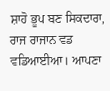ਸ਼ਾਹੋ ਭੂਪ ਬਣ ਸਿਕਦਾਰਾ, ਰਾਜ ਰਾਜਾਨ ਵਡ ਵਡਿਆਈਆ। ਆਪਣਾ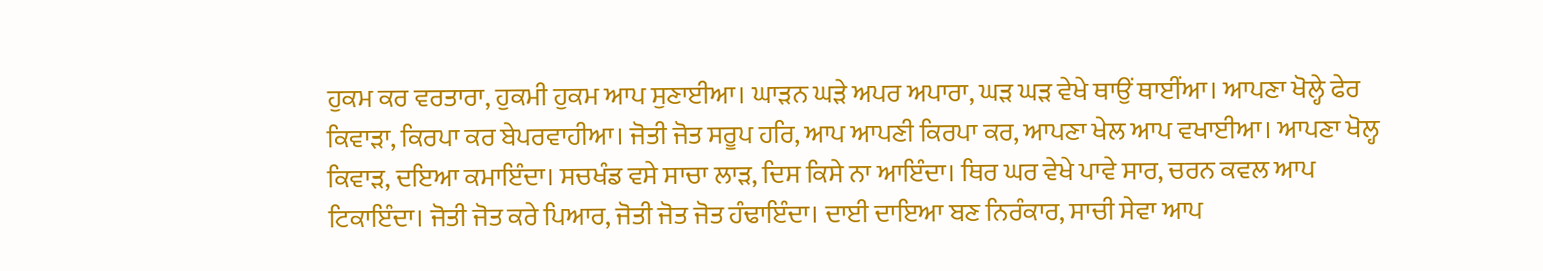ਹੁਕਮ ਕਰ ਵਰਤਾਰਾ, ਹੁਕਮੀ ਹੁਕਮ ਆਪ ਸੁਣਾਈਆ। ਘਾੜਨ ਘੜੇ ਅਪਰ ਅਪਾਰਾ, ਘੜ ਘੜ ਵੇਖੇ ਥਾਉਂ ਥਾਈਂਆ। ਆਪਣਾ ਖੋਲ੍ਹੇ ਫੇਰ ਕਿਵਾੜਾ, ਕਿਰਪਾ ਕਰ ਬੇਪਰਵਾਹੀਆ। ਜੋਤੀ ਜੋਤ ਸਰੂਪ ਹਰਿ, ਆਪ ਆਪਣੀ ਕਿਰਪਾ ਕਰ, ਆਪਣਾ ਖੇਲ ਆਪ ਵਖਾਈਆ। ਆਪਣਾ ਖੋਲ੍ਹ ਕਿਵਾੜ, ਦਇਆ ਕਮਾਇੰਦਾ। ਸਚਖੰਡ ਵਸੇ ਸਾਚਾ ਲਾੜ, ਦਿਸ ਕਿਸੇ ਨਾ ਆਇੰਦਾ। ਥਿਰ ਘਰ ਵੇਖੇ ਪਾਵੇ ਸਾਰ, ਚਰਨ ਕਵਲ ਆਪ ਟਿਕਾਇੰਦਾ। ਜੋਤੀ ਜੋਤ ਕਰੇ ਪਿਆਰ, ਜੋਤੀ ਜੋਤ ਜੋਤ ਹੰਢਾਇੰਦਾ। ਦਾਈ ਦਾਇਆ ਬਣ ਨਿਰੰਕਾਰ, ਸਾਚੀ ਸੇਵਾ ਆਪ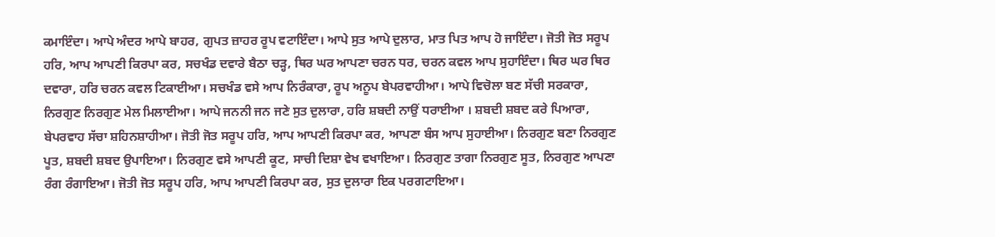ਕਮਾਇੰਦਾ। ਆਪੇ ਅੰਦਰ ਆਪੇ ਬਾਹਰ, ਗੁਪਤ ਜ਼ਾਹਰ ਰੂਪ ਵਟਾਇੰਦਾ। ਆਪੇ ਸੁਤ ਆਪੇ ਦੁਲਾਰ, ਮਾਤ ਪਿਤ ਆਪ ਹੋ ਜਾਇੰਦਾ। ਜੋਤੀ ਜੋਤ ਸਰੂਪ ਹਰਿ, ਆਪ ਆਪਣੀ ਕਿਰਪਾ ਕਰ, ਸਚਖੰਡ ਦਵਾਰੇ ਬੈਠਾ ਚੜ੍ਹ, ਥਿਰ ਘਰ ਆਪਣਾ ਚਰਨ ਧਰ, ਚਰਨ ਕਵਲ ਆਪ ਸੁਹਾਇੰਦਾ। ਥਿਰ ਘਰ ਥਿਰ ਦਵਾਰਾ, ਹਰਿ ਚਰਨ ਕਵਲ ਟਿਕਾਈਆ। ਸਚਖੰਡ ਵਸੇ ਆਪ ਨਿਰੰਕਾਰਾ, ਰੂਪ ਅਨੂਪ ਬੇਪਰਵਾਹੀਆ। ਆਪੇ ਵਿਚੋਲਾ ਬਣ ਸੱਚੀ ਸਰਕਾਰਾ, ਨਿਰਗੁਣ ਨਿਰਗੁਣ ਮੇਲ ਮਿਲਾਈਆ। ਆਪੇ ਜਨਨੀ ਜਨ ਜਣੇ ਸੁਤ ਦੁਲਾਰਾ, ਹਰਿ ਸ਼ਬਦੀ ਨਾਉਂ ਧਰਾਈਆ । ਸ਼ਬਦੀ ਸ਼ਬਦ ਕਰੇ ਪਿਆਰਾ, ਬੇਪਰਵਾਹ ਸੱਚਾ ਸ਼ਹਿਨਸ਼ਾਹੀਆ। ਜੋਤੀ ਜੋਤ ਸਰੂਪ ਹਰਿ, ਆਪ ਆਪਣੀ ਕਿਰਪਾ ਕਰ, ਆਪਣਾ ਬੰਸ ਆਪ ਸੁਹਾਈਆ। ਨਿਰਗੁਣ ਬਣਾ ਨਿਰਗੁਣ ਪੂਤ, ਸ਼ਬਦੀ ਸ਼ਬਦ ਉਪਾਇਆ। ਨਿਰਗੁਣ ਵਸੇ ਆਪਣੀ ਕੂਟ, ਸਾਚੀ ਦਿਸ਼ਾ ਵੇਖ ਵਖਾਇਆ। ਨਿਰਗੁਣ ਤਾਗਾ ਨਿਰਗੁਣ ਸੂਤ, ਨਿਰਗੁਣ ਆਪਣਾ ਰੰਗ ਰੰਗਾਇਆ। ਜੋਤੀ ਜੋਤ ਸਰੂਪ ਹਰਿ, ਆਪ ਆਪਣੀ ਕਿਰਪਾ ਕਰ, ਸੁਤ ਦੁਲਾਰਾ ਇਕ ਪਰਗਟਾਇਆ।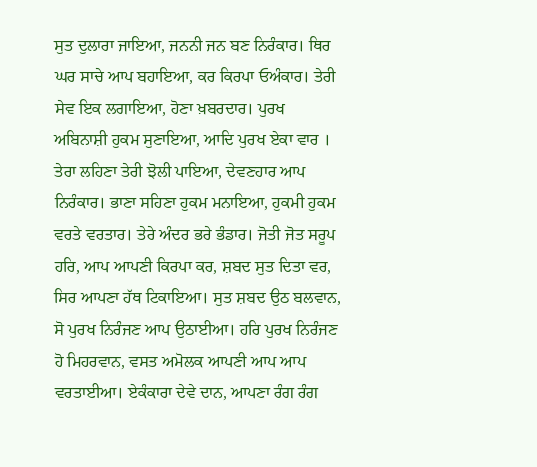ਸੁਤ ਦੁਲਾਰਾ ਜਾਇਆ, ਜਨਨੀ ਜਨ ਬਣ ਨਿਰੰਕਾਰ। ਥਿਰ ਘਰ ਸਾਚੇ ਆਪ ਬਹਾਇਆ, ਕਰ ਕਿਰਪਾ ਓਅੰਕਾਰ। ਤੇਰੀ ਸੇਵ ਇਕ ਲਗਾਇਆ, ਹੋਣਾ ਖ਼ਬਰਦਾਰ। ਪੁਰਖ ਅਬਿਨਾਸ਼ੀ ਹੁਕਮ ਸੁਣਾਇਆ, ਆਦਿ ਪੁਰਖ ਏਕਾ ਵਾਰ । ਤੇਰਾ ਲਹਿਣਾ ਤੇਰੀ ਝੋਲੀ ਪਾਇਆ, ਦੇਵਣਹਾਰ ਆਪ ਨਿਰੰਕਾਰ। ਭਾਣਾ ਸਹਿਣਾ ਹੁਕਮ ਮਨਾਇਆ, ਹੁਕਮੀ ਹੁਕਮ ਵਰਤੇ ਵਰਤਾਰ। ਤੇਰੇ ਅੰਦਰ ਭਰੇ ਭੰਡਾਰ। ਜੋਤੀ ਜੋਤ ਸਰੂਪ ਹਰਿ, ਆਪ ਆਪਣੀ ਕਿਰਪਾ ਕਰ, ਸ਼ਬਦ ਸੁਤ ਦਿਤਾ ਵਰ, ਸਿਰ ਆਪਣਾ ਹੱਥ ਟਿਕਾਇਆ। ਸੁਤ ਸ਼ਬਦ ਉਠ ਬਲਵਾਨ, ਸੋ ਪੁਰਖ ਨਿਰੰਜਣ ਆਪ ਉਠਾਈਆ। ਹਰਿ ਪੁਰਖ ਨਿਰੰਜਣ ਹੋ ਮਿਹਰਵਾਨ, ਵਸਤ ਅਮੋਲਕ ਆਪਣੀ ਆਪ ਆਪ ਵਰਤਾਈਆ। ਏਕੰਕਾਰਾ ਦੇਵੇ ਦਾਨ, ਆਪਣਾ ਰੰਗ ਰੰਗ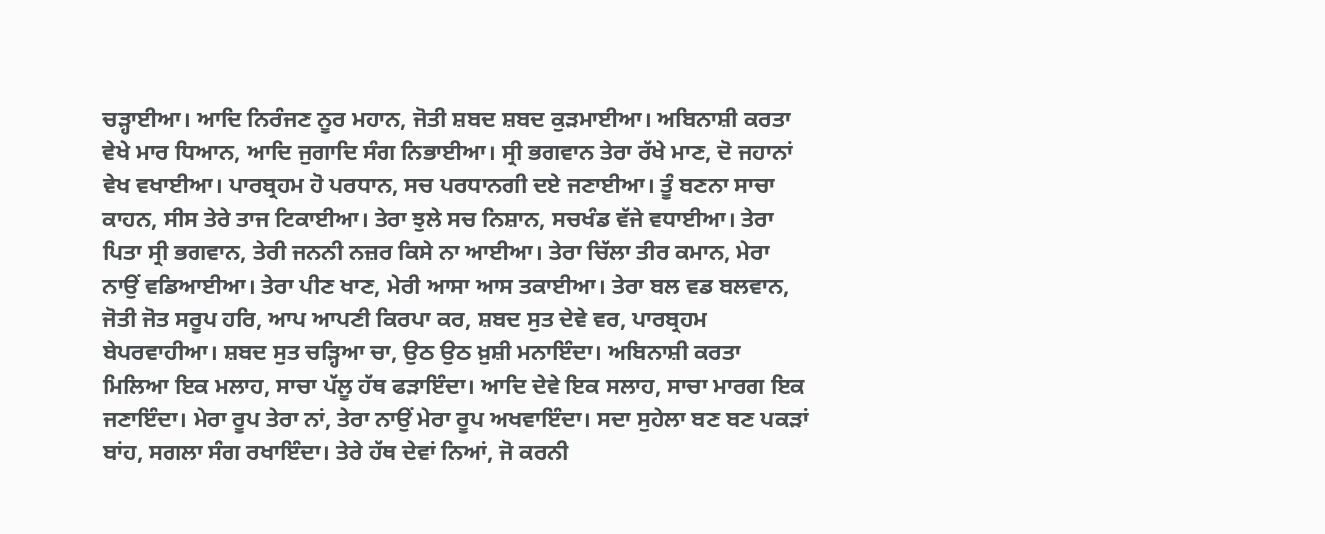ਚੜ੍ਹਾਈਆ। ਆਦਿ ਨਿਰੰਜਣ ਨੂਰ ਮਹਾਨ, ਜੋਤੀ ਸ਼ਬਦ ਸ਼ਬਦ ਕੁੜਮਾਈਆ। ਅਬਿਨਾਸ਼ੀ ਕਰਤਾ ਵੇਖੇ ਮਾਰ ਧਿਆਨ, ਆਦਿ ਜੁਗਾਦਿ ਸੰਗ ਨਿਭਾਈਆ। ਸ੍ਰੀ ਭਗਵਾਨ ਤੇਰਾ ਰੱਖੇ ਮਾਣ, ਦੋ ਜਹਾਨਾਂ ਵੇਖ ਵਖਾਈਆ। ਪਾਰਬ੍ਰਹਮ ਹੋ ਪਰਧਾਨ, ਸਚ ਪਰਧਾਨਗੀ ਦਏ ਜਣਾਈਆ। ਤੂੰ ਬਣਨਾ ਸਾਚਾ ਕਾਹਨ, ਸੀਸ ਤੇਰੇ ਤਾਜ ਟਿਕਾਈਆ। ਤੇਰਾ ਝੁਲੇ ਸਚ ਨਿਸ਼ਾਨ, ਸਚਖੰਡ ਵੱਜੇ ਵਧਾਈਆ। ਤੇਰਾ ਪਿਤਾ ਸ੍ਰੀ ਭਗਵਾਨ, ਤੇਰੀ ਜਨਨੀ ਨਜ਼ਰ ਕਿਸੇ ਨਾ ਆਈਆ। ਤੇਰਾ ਚਿੱਲਾ ਤੀਰ ਕਮਾਨ, ਮੇਰਾ ਨਾਉਂ ਵਡਿਆਈਆ। ਤੇਰਾ ਪੀਣ ਖਾਣ, ਮੇਰੀ ਆਸਾ ਆਸ ਤਕਾਈਆ। ਤੇਰਾ ਬਲ ਵਡ ਬਲਵਾਨ, ਜੋਤੀ ਜੋਤ ਸਰੂਪ ਹਰਿ, ਆਪ ਆਪਣੀ ਕਿਰਪਾ ਕਰ, ਸ਼ਬਦ ਸੁਤ ਦੇਵੇ ਵਰ, ਪਾਰਬ੍ਰਹਮ ਬੇਪਰਵਾਹੀਆ। ਸ਼ਬਦ ਸੁਤ ਚੜ੍ਹਿਆ ਚਾ, ਉਠ ਉਠ ਖ਼ੁਸ਼ੀ ਮਨਾਇੰਦਾ। ਅਬਿਨਾਸ਼ੀ ਕਰਤਾ ਮਿਲਿਆ ਇਕ ਮਲਾਹ, ਸਾਚਾ ਪੱਲੂ ਹੱਥ ਫੜਾਇੰਦਾ। ਆਦਿ ਦੇਵੇ ਇਕ ਸਲਾਹ, ਸਾਚਾ ਮਾਰਗ ਇਕ ਜਣਾਇੰਦਾ। ਮੇਰਾ ਰੂਪ ਤੇਰਾ ਨਾਂ, ਤੇਰਾ ਨਾਉਂ ਮੇਰਾ ਰੂਪ ਅਖਵਾਇੰਦਾ। ਸਦਾ ਸੁਹੇਲਾ ਬਣ ਬਣ ਪਕੜਾਂ ਬਾਂਹ, ਸਗਲਾ ਸੰਗ ਰਖਾਇੰਦਾ। ਤੇਰੇ ਹੱਥ ਦੇਵਾਂ ਨਿਆਂ, ਜੋ ਕਰਨੀ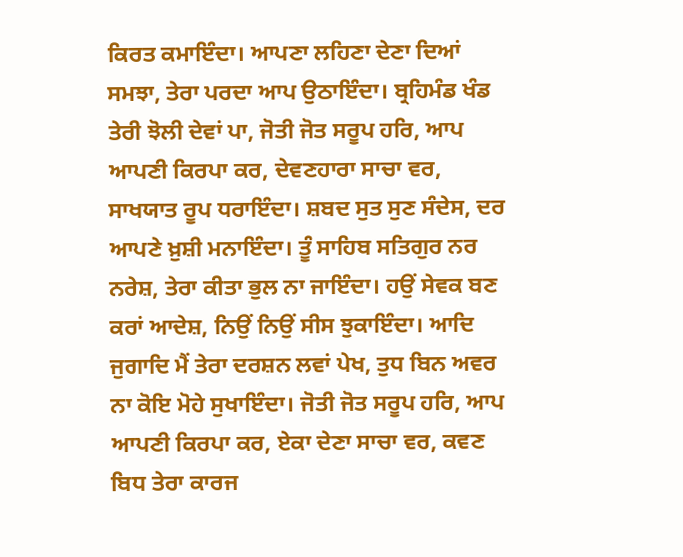ਕਿਰਤ ਕਮਾਇੰਦਾ। ਆਪਣਾ ਲਹਿਣਾ ਦੇਣਾ ਦਿਆਂ ਸਮਝਾ, ਤੇਰਾ ਪਰਦਾ ਆਪ ਉਠਾਇੰਦਾ। ਬ੍ਰਹਿਮੰਡ ਖੰਡ ਤੇਰੀ ਝੋਲੀ ਦੇਵਾਂ ਪਾ, ਜੋਤੀ ਜੋਤ ਸਰੂਪ ਹਰਿ, ਆਪ ਆਪਣੀ ਕਿਰਪਾ ਕਰ, ਦੇਵਣਹਾਰਾ ਸਾਚਾ ਵਰ, ਸਾਖਯਾਤ ਰੂਪ ਧਰਾਇੰਦਾ। ਸ਼ਬਦ ਸੁਤ ਸੁਣ ਸੰਦੇਸ, ਦਰ ਆਪਣੇ ਖ਼ੁਸ਼ੀ ਮਨਾਇੰਦਾ। ਤੂੰ ਸਾਹਿਬ ਸਤਿਗੁਰ ਨਰ ਨਰੇਸ਼, ਤੇਰਾ ਕੀਤਾ ਭੁਲ ਨਾ ਜਾਇੰਦਾ। ਹਉਂ ਸੇਵਕ ਬਣ ਕਰਾਂ ਆਦੇਸ਼, ਨਿਉਂ ਨਿਉਂ ਸੀਸ ਝੁਕਾਇੰਦਾ। ਆਦਿ ਜੁਗਾਦਿ ਮੈਂ ਤੇਰਾ ਦਰਸ਼ਨ ਲਵਾਂ ਪੇਖ, ਤੁਧ ਬਿਨ ਅਵਰ ਨਾ ਕੋਇ ਮੋਹੇ ਸੁਖਾਇੰਦਾ। ਜੋਤੀ ਜੋਤ ਸਰੂਪ ਹਰਿ, ਆਪ ਆਪਣੀ ਕਿਰਪਾ ਕਰ, ਏਕਾ ਦੇਣਾ ਸਾਚਾ ਵਰ, ਕਵਣ ਬਿਧ ਤੇਰਾ ਕਾਰਜ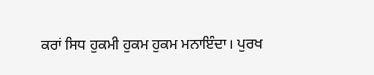ਕਰਾਂ ਸਿਧ ਹੁਕਮੀ ਹੁਕਮ ਹੁਕਮ ਮਨਾਇੰਦਾ। ਪੁਰਖ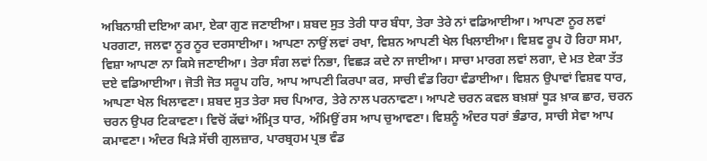ਅਬਿਨਾਸ਼ੀ ਦਇਆ ਕਮਾ, ਏਕਾ ਗੁਣ ਜਣਾਈਆ। ਸ਼ਬਦ ਸੁਤ ਤੇਰੀ ਧਾਰ ਬੰਧਾ, ਤੇਰਾ ਤੇਰੇ ਨਾਂ ਵਡਿਆਈਆ। ਆਪਣਾ ਨੂਰ ਲਵਾਂ ਪਰਗਟਾ, ਜਲਵਾ ਨੂਰ ਨੂਰ ਦਰਸਾਈਆ। ਆਪਣਾ ਨਾਉਂ ਲਵਾਂ ਰਖਾ, ਵਿਸ਼ਨ ਆਪਣੀ ਖੇਲ ਖਿਲਾਈਆ। ਵਿਸ਼ਵ ਰੂਪ ਹੋ ਰਿਹਾ ਸਮਾ, ਵਿਸ਼ਾ ਆਪਣਾ ਨਾ ਕਿਸੇ ਜਣਾਈਆ। ਤੇਰਾ ਸੰਗ ਲਵਾਂ ਨਿਭਾ, ਵਿਛੜ ਕਦੇ ਨਾ ਜਾਈਆ। ਸਾਚਾ ਮਾਰਗ ਲਵਾਂ ਲਗਾ, ਦੇ ਮਤ ਏਕਾ ਤੱਤ ਦਏ ਵਡਿਆਈਆ। ਜੋਤੀ ਜੋਤ ਸਰੂਪ ਹਰਿ, ਆਪ ਆਪਣੀ ਕਿਰਪਾ ਕਰ, ਸਾਚੀ ਵੰਡ ਰਿਹਾ ਵੰਡਾਈਆ। ਵਿਸ਼ਨ ਉਪਾਵਾਂ ਵਿਸ਼ਵ ਧਾਰ, ਆਪਣਾ ਖੇਲ ਖਿਲਾਵਣਾ। ਸ਼ਬਦ ਸੁਤ ਤੇਰਾ ਸਚ ਪਿਆਰ, ਤੇਰੇ ਨਾਲ ਪਰਨਾਵਣਾ। ਆਪਣੇ ਚਰਨ ਕਵਲ ਬਖ਼ਸ਼ਾਂ ਧੂੜ ਖ਼ਾਕ ਛਾਰ, ਚਰਨ ਚਰਨ ਉਪਰ ਟਿਕਾਵਣਾ। ਵਿਚੋਂ ਕੱਢਾਂ ਅੰਮ੍ਰਿਤ ਧਾਰ, ਅੰਮਿਉਂ ਰਸ ਆਪ ਚੁਆਵਣਾ। ਵਿਸ਼ਨੂੰ ਅੰਦਰ ਧਰਾਂ ਭੰਡਾਰ, ਸਾਚੀ ਸੇਵਾ ਆਪ ਕਮਾਵਣਾ। ਅੰਦਰ ਖਿੜੇ ਸੱਚੀ ਗੁਲਜ਼ਾਰ, ਪਾਰਬ੍ਰਹਮ ਪ੍ਰਭ ਵੰਡ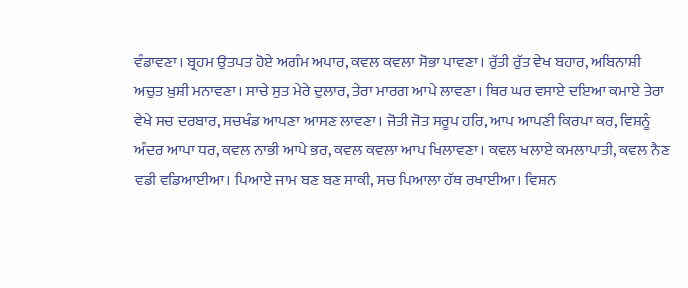ਵੰਡਾਵਣਾ। ਬ੍ਰਹਮ ਉਤਪਤ ਹੋਏ ਅਗੰਮ ਅਪਾਰ, ਕਵਲ ਕਵਲਾ ਸੋਭਾ ਪਾਵਣਾ। ਰੁੱਤੀ ਰੁੱਤ ਵੇਖ ਬਹਾਰ, ਅਬਿਨਾਸ਼ੀ ਅਚੁਤ ਖ਼ੁਸ਼ੀ ਮਨਾਵਣਾ। ਸਾਚੇ ਸੁਤ ਮੇਰੇ ਦੁਲਾਰ, ਤੇਰਾ ਮਾਰਗ ਆਪੇ ਲਾਵਣਾ। ਥਿਰ ਘਰ ਵਸਾਏ ਦਇਆ ਕਮਾਏ ਤੇਰਾ ਵੇਖੇ ਸਚ ਦਰਬਾਰ, ਸਚਖੰਡ ਆਪਣਾ ਆਸਣ ਲਾਵਣਾ। ਜੋਤੀ ਜੋਤ ਸਰੂਪ ਹਰਿ, ਆਪ ਆਪਣੀ ਕਿਰਪਾ ਕਰ, ਵਿਸ਼ਨੂੰ ਅੰਦਰ ਆਪਾ ਧਰ, ਕਵਲ ਨਾਭੀ ਆਪੇ ਭਰ, ਕਵਲ ਕਵਲਾ ਆਪ ਖਿਲਾਵਣਾ। ਕਵਲ ਖਲਾਏ ਕਮਲਾਪਾਤੀ, ਕਵਲ ਨੈਣ ਵਡੀ ਵਡਿਆਈਆ। ਪਿਆਏ ਜਾਮ ਬਣ ਬਣ ਸਾਕੀ, ਸਚ ਪਿਆਲਾ ਹੱਥ ਰਖਾਈਆ। ਵਿਸ਼ਨ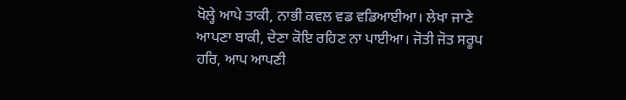ਖੋਲ੍ਹੇ ਆਪੇ ਤਾਕੀ, ਨਾਭੀ ਕਵਲ ਵਡ ਵਡਿਆਈਆ। ਲੇਖਾ ਜਾਣੇ ਆਪਣਾ ਬਾਕੀ, ਦੇਣਾ ਕੋਇ ਰਹਿਣ ਨਾ ਪਾਈਆ। ਜੋਤੀ ਜੋਤ ਸਰੂਪ ਹਰਿ, ਆਪ ਆਪਣੀ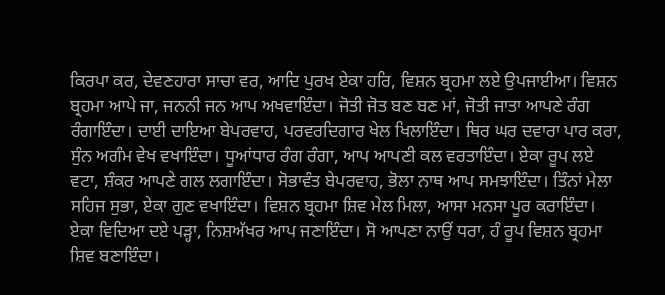ਕਿਰਪਾ ਕਰ, ਦੇਵਣਹਾਰਾ ਸਾਚਾ ਵਰ, ਆਦਿ ਪੁਰਖ ਏਕਾ ਹਰਿ, ਵਿਸ਼ਨ ਬ੍ਰਹਮਾ ਲਏ ਉਪਜਾਈਆ। ਵਿਸ਼ਨ ਬ੍ਰਹਮਾ ਆਪੇ ਜਾ, ਜਨਨੀ ਜਨ ਆਪ ਅਖਵਾਇੰਦਾ। ਜੋਤੀ ਜੋਤ ਬਣ ਬਣ ਮਾਂ, ਜੋਤੀ ਜਾਤਾ ਆਪਣੇ ਰੰਗ ਰੰਗਾਇੰਦਾ। ਦਾਈ ਦਾਇਆ ਬੇਪਰਵਾਹ, ਪਰਵਰਦਿਗਾਰ ਖੇਲ ਖਿਲਾਇੰਦਾ। ਥਿਰ ਘਰ ਦਵਾਰਾ ਪਾਰ ਕਰਾ, ਸੁੰਨ ਅਗੰਮ ਵੇਖ ਵਖਾਇੰਦਾ। ਧੂਆਂਧਾਰ ਰੰਗ ਰੰਗਾ, ਆਪ ਆਪਣੀ ਕਲ ਵਰਤਾਇੰਦਾ। ਏਕਾ ਰੂਪ ਲਏ ਵਟਾ, ਸ਼ੰਕਰ ਆਪਣੇ ਗਲ ਲਗਾਇੰਦਾ। ਸੋਭਾਵੰਤ ਬੇਪਰਵਾਹ, ਭੋਲਾ ਨਾਥ ਆਪ ਸਮਝਾਇੰਦਾ। ਤਿੰਨਾਂ ਮੇਲਾ ਸਹਿਜ ਸੁਭਾ, ਏਕਾ ਗੁਣ ਵਖਾਇੰਦਾ। ਵਿਸ਼ਨ ਬ੍ਰਹਮਾ ਸ਼ਿਵ ਮੇਲ ਮਿਲਾ, ਆਸਾ ਮਨਸਾ ਪੂਰ ਕਰਾਇੰਦਾ। ਏਕਾ ਵਿਦਿਆ ਦਏ ਪੜ੍ਹਾ, ਨਿਸ਼ਅੱਖਰ ਆਪ ਜਣਾਇੰਦਾ। ਸੋ ਆਪਣਾ ਨਾਉਂ ਧਰਾ, ਹੰ ਰੂਪ ਵਿਸ਼ਨ ਬ੍ਰਹਮਾ ਸ਼ਿਵ ਬਣਾਇੰਦਾ।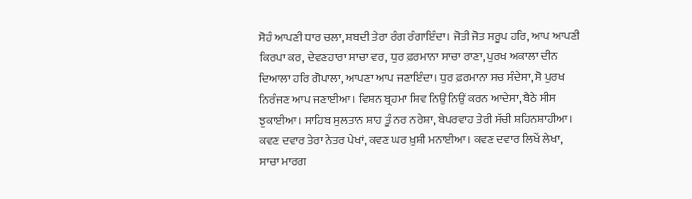ਸੋਹੰ ਆਪਣੀ ਧਾਰ ਚਲਾ, ਸ਼ਬਦੀ ਤੇਰਾ ਰੰਗ ਰੰਗਾਇੰਦਾ। ਜੋਤੀ ਜੋਤ ਸਰੂਪ ਹਰਿ, ਆਪ ਆਪਣੀ ਕਿਰਪਾ ਕਰ, ਦੇਵਣਹਾਰਾ ਸਾਚਾ ਵਰ, ਧੁਰ ਫ਼ਰਮਾਨਾ ਸਾਚਾ ਰਾਣਾ, ਪੁਰਖ ਅਕਾਲਾ ਦੀਨ ਦਿਆਲਾ ਹਰਿ ਗੋਪਾਲਾ, ਆਪਣਾ ਆਪ ਜਣਾਇੰਦਾ। ਧੁਰ ਫ਼ਰਮਾਨਾ ਸਚ ਸੰਦੇਸਾ, ਸੋ ਪੁਰਖ ਨਿਰੰਜਣ ਆਪ ਜਣਾਈਆ। ਵਿਸ਼ਨ ਬ੍ਰਹਮਾ ਸ਼ਿਵ ਨਿਉਂ ਨਿਉਂ ਕਰਨ ਆਦੇਸਾ, ਬੈਠੇ ਸੀਸ ਝੁਕਾਈਆ। ਸਾਹਿਬ ਸੁਲਤਾਨ ਸ਼ਾਹ ਤੂੰ ਨਰ ਨਰੇਸ਼ਾ, ਬੇਪਰਵਾਹ ਤੇਰੀ ਸੱਚੀ ਸ਼ਹਿਨਸ਼ਾਹੀਆ। ਕਵਣ ਦਵਾਰ ਤੇਰਾ ਨੇਤਰ ਪੇਖਾਂ, ਕਵਣ ਘਰ ਖ਼ੁਸ਼ੀ ਮਨਾਈਆ। ਕਵਣ ਦਵਾਰ ਲਿਖੇਂ ਲੇਖਾ, ਸਾਚਾ ਮਾਰਗ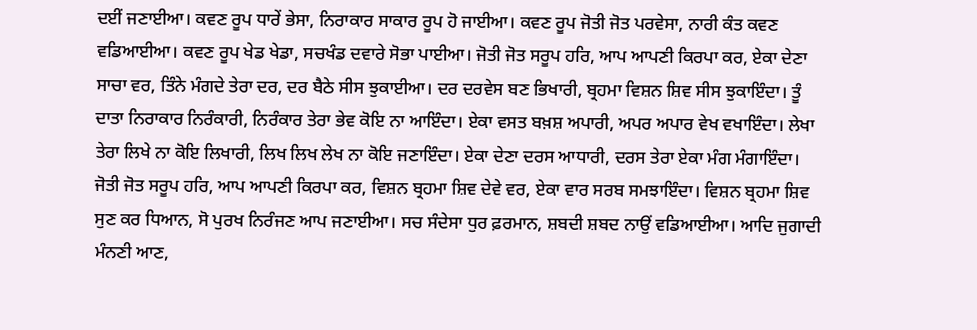ਦਈਂ ਜਣਾਈਆ। ਕਵਣ ਰੂਪ ਧਾਰੇਂ ਭੇਸਾ, ਨਿਰਾਕਾਰ ਸਾਕਾਰ ਰੂਪ ਹੋ ਜਾਈਆ। ਕਵਣ ਰੂਪ ਜੋਤੀ ਜੋਤ ਪਰਵੇਸਾ, ਨਾਰੀ ਕੰਤ ਕਵਣ ਵਡਿਆਈਆ। ਕਵਣ ਰੂਪ ਖੇਡ ਖੇਡਾ, ਸਚਖੰਡ ਦਵਾਰੇ ਸੋਭਾ ਪਾਈਆ। ਜੋਤੀ ਜੋਤ ਸਰੂਪ ਹਰਿ, ਆਪ ਆਪਣੀ ਕਿਰਪਾ ਕਰ, ਏਕਾ ਦੇਣਾ ਸਾਚਾ ਵਰ, ਤਿੰਨੇ ਮੰਗਦੇ ਤੇਰਾ ਦਰ, ਦਰ ਬੈਠੇ ਸੀਸ ਝੁਕਾਈਆ। ਦਰ ਦਰਵੇਸ ਬਣ ਭਿਖਾਰੀ, ਬ੍ਰਹਮਾ ਵਿਸ਼ਨ ਸ਼ਿਵ ਸੀਸ ਝੁਕਾਇੰਦਾ। ਤੂੰ ਦਾਤਾ ਨਿਰਾਕਾਰ ਨਿਰੰਕਾਰੀ, ਨਿਰੰਕਾਰ ਤੇਰਾ ਭੇਵ ਕੋਇ ਨਾ ਆਇੰਦਾ। ਏਕਾ ਵਸਤ ਬਖ਼ਸ਼ ਅਪਾਰੀ, ਅਪਰ ਅਪਾਰ ਵੇਖ ਵਖਾਇੰਦਾ। ਲੇਖਾ ਤੇਰਾ ਲਿਖੇ ਨਾ ਕੋਇ ਲਿਖਾਰੀ, ਲਿਖ ਲਿਖ ਲੇਖ ਨਾ ਕੋਇ ਜਣਾਇੰਦਾ। ਏਕਾ ਦੇਣਾ ਦਰਸ ਆਧਾਰੀ, ਦਰਸ ਤੇਰਾ ਏਕਾ ਮੰਗ ਮੰਗਾਇੰਦਾ। ਜੋਤੀ ਜੋਤ ਸਰੂਪ ਹਰਿ, ਆਪ ਆਪਣੀ ਕਿਰਪਾ ਕਰ, ਵਿਸ਼ਨ ਬ੍ਰਹਮਾ ਸ਼ਿਵ ਦੇਵੇ ਵਰ, ਏਕਾ ਵਾਰ ਸਰਬ ਸਮਝਾਇੰਦਾ। ਵਿਸ਼ਨ ਬ੍ਰਹਮਾ ਸ਼ਿਵ ਸੁਣ ਕਰ ਧਿਆਨ, ਸੋ ਪੁਰਖ ਨਿਰੰਜਣ ਆਪ ਜਣਾਈਆ। ਸਚ ਸੰਦੇਸਾ ਧੁਰ ਫ਼ਰਮਾਨ, ਸ਼ਬਦੀ ਸ਼ਬਦ ਨਾਉਂ ਵਡਿਆਈਆ। ਆਦਿ ਜੁਗਾਦੀ ਮੰਨਣੀ ਆਣ,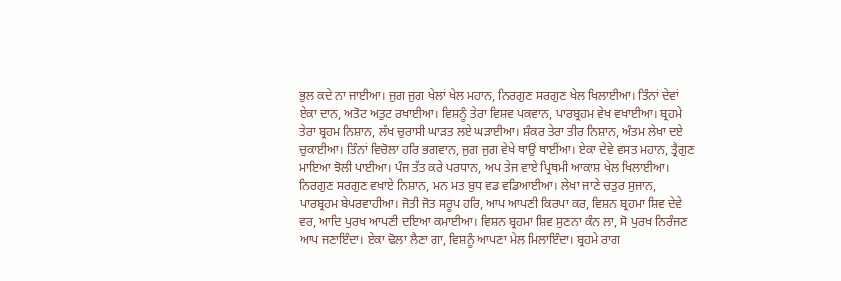ਭੁਲ ਕਦੇ ਨਾ ਜਾਈਆ। ਜੁਗ ਜੁਗ ਖੇਲਾਂ ਖੇਲ ਮਹਾਨ, ਨਿਰਗੁਣ ਸਰਗੁਣ ਖੇਲ ਖਿਲਾਈਆ। ਤਿੰਨਾਂ ਦੇਵਾਂ ਏਕਾ ਦਾਨ, ਅਤੋਟ ਅਤੁਟ ਰਖਾਈਆ। ਵਿਸ਼ਨੂੰ ਤੇਰਾ ਵਿਸ਼ਵ ਪਕਵਾਨ, ਪਾਰਬ੍ਰਹਮ ਵੇਖ ਵਖਾਈਆ। ਬ੍ਰਹਮੇ ਤੇਰਾ ਬ੍ਰਹਮ ਨਿਸ਼ਾਨ, ਲੱਖ ਚੁਰਾਸੀ ਘਾੜਤ ਲਏ ਘੜਾਈਆ। ਸ਼ੰਕਰ ਤੇਰਾ ਤੀਰ ਨਿਸ਼ਾਨ, ਅੰਤਮ ਲੇਖਾ ਦਏ ਚੁਕਾਈਆ। ਤਿੰਨਾਂ ਵਿਚੋਲਾ ਹਰਿ ਭਗਵਾਨ, ਜੁਗ ਜੁਗ ਵੇਖੇ ਥਾਉਂ ਥਾਈਂਆ। ਏਕਾ ਦੇਵੇ ਵਸਤ ਮਹਾਨ, ਤ੍ਰੈਗੁਣ ਮਾਇਆ ਝੋਲੀ ਪਾਈਆ। ਪੰਜ ਤੱਤ ਕਰੇ ਪਰਧਾਨ, ਅਪ ਤੇਜ ਵਾਏ ਪ੍ਰਿਥਮੀ ਆਕਾਸ਼ ਖੇਲ ਖਿਲਾਈਆ। ਨਿਰਗੁਣ ਸਰਗੁਣ ਵਖਾਏ ਨਿਸ਼ਾਨ, ਮਨ ਮਤ ਬੁਧ ਵਡ ਵਡਿਆਈਆ। ਲੇਖਾ ਜਾਣੇ ਚਤੁਰ ਸੁਜਾਨ, ਪਾਰਬ੍ਰਹਮ ਬੇਪਰਵਾਹੀਆ। ਜੋਤੀ ਜੋਤ ਸਰੂਪ ਹਰਿ, ਆਪ ਆਪਣੀ ਕਿਰਪਾ ਕਰ, ਵਿਸ਼ਨ ਬ੍ਰਹਮਾ ਸ਼ਿਵ ਦੇਵੇ ਵਰ, ਆਦਿ ਪੁਰਖ ਆਪਣੀ ਦਇਆ ਕਮਾਈਆ। ਵਿਸ਼ਨ ਬ੍ਰਹਮਾ ਸ਼ਿਵ ਸੁਣਨਾ ਕੰਨ ਲਾ, ਸੋ ਪੁਰਖ ਨਿਰੰਜਣ ਆਪ ਜਣਾਇੰਦਾ। ਏਕਾ ਢੋਲਾ ਲੈਣਾ ਗਾ, ਵਿਸ਼ਨੂੰ ਆਪਣਾ ਮੇਲ ਮਿਲਾਇੰਦਾ। ਬ੍ਰਹਮੇ ਰਾਗ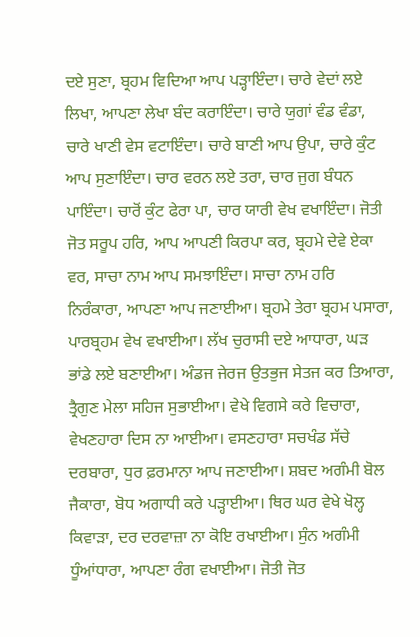ਦਏ ਸੁਣਾ, ਬ੍ਰਹਮ ਵਿਦਿਆ ਆਪ ਪੜ੍ਹਾਇੰਦਾ। ਚਾਰੇ ਵੇਦਾਂ ਲਏ ਲਿਖਾ, ਆਪਣਾ ਲੇਖਾ ਬੰਦ ਕਰਾਇੰਦਾ। ਚਾਰੇ ਯੁਗਾਂ ਵੰਡ ਵੰਡਾ, ਚਾਰੇ ਖਾਣੀ ਵੇਸ ਵਟਾਇੰਦਾ। ਚਾਰੇ ਬਾਣੀ ਆਪ ਉਪਾ, ਚਾਰੇ ਕੁੰਟ ਆਪ ਸੁਣਾਇੰਦਾ। ਚਾਰ ਵਰਨ ਲਏ ਤਰਾ, ਚਾਰ ਜੁਗ ਬੰਧਨ ਪਾਇੰਦਾ। ਚਾਰੋਂ ਕੁੰਟ ਫੇਰਾ ਪਾ, ਚਾਰ ਯਾਰੀ ਵੇਖ ਵਖਾਇੰਦਾ। ਜੋਤੀ ਜੋਤ ਸਰੂਪ ਹਰਿ, ਆਪ ਆਪਣੀ ਕਿਰਪਾ ਕਰ, ਬ੍ਰਹਮੇ ਦੇਵੇ ਏਕਾ ਵਰ, ਸਾਚਾ ਨਾਮ ਆਪ ਸਮਝਾਇੰਦਾ। ਸਾਚਾ ਨਾਮ ਹਰਿ ਨਿਰੰਕਾਰਾ, ਆਪਣਾ ਆਪ ਜਣਾਈਆ। ਬ੍ਰਹਮੇ ਤੇਰਾ ਬ੍ਰਹਮ ਪਸਾਰਾ, ਪਾਰਬ੍ਰਹਮ ਵੇਖ ਵਖਾਈਆ। ਲੱਖ ਚੁਰਾਸੀ ਦਏ ਆਧਾਰਾ, ਘੜ ਭਾਂਡੇ ਲਏ ਬਣਾਈਆ। ਅੰਡਜ ਜੇਰਜ ਉਤਭੁਜ ਸੇਤਜ ਕਰ ਤਿਆਰਾ, ਤ੍ਰੈਗੁਣ ਮੇਲਾ ਸਹਿਜ ਸੁਭਾਈਆ। ਵੇਖੇ ਵਿਗਸੇ ਕਰੇ ਵਿਚਾਰਾ, ਵੇਖਣਹਾਰਾ ਦਿਸ ਨਾ ਆਈਆ। ਵਸਣਹਾਰਾ ਸਚਖੰਡ ਸੱਚੇ ਦਰਬਾਰਾ, ਧੁਰ ਫ਼ਰਮਾਨਾ ਆਪ ਜਣਾਈਆ। ਸ਼ਬਦ ਅਗੰਮੀ ਬੋਲ ਜੈਕਾਰਾ, ਬੋਧ ਅਗਾਧੀ ਕਰੇ ਪੜ੍ਹਾਈਆ। ਥਿਰ ਘਰ ਵੇਖੇ ਖੋਲ੍ਹ ਕਿਵਾੜਾ, ਦਰ ਦਰਵਾਜ਼ਾ ਨਾ ਕੋਇ ਰਖਾਈਆ। ਸੁੰਨ ਅਗੰਮੀ ਧੂੰਆਂਧਾਰਾ, ਆਪਣਾ ਰੰਗ ਵਖਾਈਆ। ਜੋਤੀ ਜੋਤ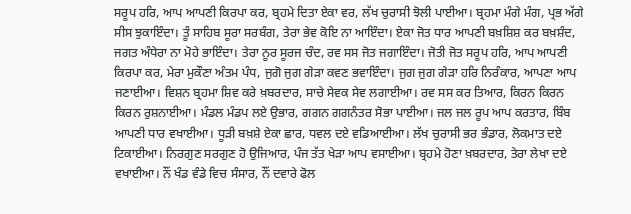ਸਰੂਪ ਹਰਿ, ਆਪ ਆਪਣੀ ਕਿਰਪਾ ਕਰ, ਬ੍ਰਹਮੇ ਦਿਤਾ ਏਕਾ ਵਰ, ਲੱਖ ਚੁਰਾਸੀ ਝੋਲੀ ਪਾਈਆ। ਬ੍ਰਹਮਾ ਮੰਗੇ ਮੰਗ, ਪ੍ਰਭ ਅੱਗੇ ਸੀਸ ਝੁਕਾਇੰਦਾ। ਤੂੰ ਸਾਹਿਬ ਸੂਰਾ ਸਰਬੰਗ, ਤੇਰਾ ਭੇਵ ਕੋਇ ਨਾ ਆਇੰਦਾ। ਏਕਾ ਜੋਤ ਧਾਰ ਆਪਣੀ ਬਖ਼ਸ਼ਿਸ਼ ਕਰ ਬਖ਼ਸ਼ੰਦ, ਜਗਤ ਅੰਧੇਰਾ ਨਾ ਮੋਹੇ ਭਾਇੰਦਾ। ਤੇਰਾ ਨੂਰ ਸੂਰਜ ਚੰਦ, ਰਵ ਸਸ ਜੋਤ ਜਗਾਇੰਦਾ। ਜੋਤੀ ਜੋਤ ਸਰੂਪ ਹਰਿ, ਆਪ ਆਪਣੀ ਕਿਰਪਾ ਕਰ, ਮੇਰਾ ਮੁਕੌਣਾ ਅੰਤਮ ਪੰਧ, ਜੁਗੋ ਜੁਗ ਗੇੜਾ ਕਵਣ ਭਵਾਇੰਦਾ। ਜੁਗ ਜੁਗ ਗੇੜਾ ਹਰਿ ਨਿਰੰਕਾਰ, ਆਪਣਾ ਆਪ ਜਣਾਈਆ। ਵਿਸ਼ਨ ਬ੍ਰਹਮਾ ਸ਼ਿਵ ਕਰੇ ਖ਼ਬਰਦਾਰ, ਸਾਚੇ ਸੇਵਕ ਸੇਵ ਲਗਾਈਆ। ਰਵ ਸਸ ਕਰ ਤਿਆਰ, ਕਿਰਨ ਕਿਰਨ ਕਿਰਨ ਰੁਸ਼ਨਾਈਆ। ਮੰਡਲ ਮੰਡਪ ਲਏ ਉਭਾਰ, ਗਗਨ ਗਗਨੰਤਰ ਸੋਭਾ ਪਾਈਆ। ਜਲ ਜਲ ਰੂਪ ਆਪ ਕਰਤਾਰ, ਬਿੰਬ ਆਪਣੀ ਧਾਰ ਵਖਾਈਆ। ਧੂੜੀ ਬਖ਼ਸ਼ੇ ਏਕਾ ਛਾਰ, ਧਵਲ ਦਏ ਵਡਿਆਈਆ। ਲੱਖ ਚੁਰਾਸੀ ਭਰ ਭੰਡਾਰ, ਲੋਕਮਾਤ ਦਏ ਟਿਕਾਈਆ। ਨਿਰਗੁਣ ਸਰਗੁਣ ਹੋ ਉਜਿਆਰ, ਪੰਜ ਤੱਤ ਖੇੜਾ ਆਪ ਵਸਾਈਆ। ਬ੍ਰਹਮੇ ਹੋਣਾ ਖ਼ਬਰਦਾਰ, ਤੇਰਾ ਲੇਖਾ ਦਏ ਵਖਾਈਆ। ਨੌਂ ਖੰਡ ਵੰਡੇ ਵਿਚ ਸੰਸਾਰ, ਨੌਂ ਦਵਾਰੇ ਫੋਲ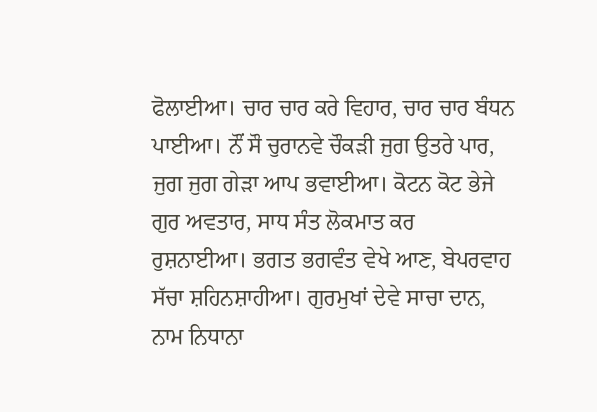ਫੋਲਾਈਆ। ਚਾਰ ਚਾਰ ਕਰੇ ਵਿਹਾਰ, ਚਾਰ ਚਾਰ ਬੰਧਨ ਪਾਈਆ। ਨੌਂ ਸੌ ਚੁਰਾਨਵੇ ਚੌਕੜੀ ਜੁਗ ਉਤਰੇ ਪਾਰ, ਜੁਗ ਜੁਗ ਗੇੜਾ ਆਪ ਭਵਾਈਆ। ਕੋਟਨ ਕੋਟ ਭੇਜੇ ਗੁਰ ਅਵਤਾਰ, ਸਾਧ ਸੰਤ ਲੋਕਮਾਤ ਕਰ ਰੁਸ਼ਨਾਈਆ। ਭਗਤ ਭਗਵੰਤ ਵੇਖੇ ਆਣ, ਬੇਪਰਵਾਹ ਸੱਚਾ ਸ਼ਹਿਨਸ਼ਾਹੀਆ। ਗੁਰਮੁਖਾਂ ਦੇਵੇ ਸਾਚਾ ਦਾਨ, ਨਾਮ ਨਿਧਾਨਾ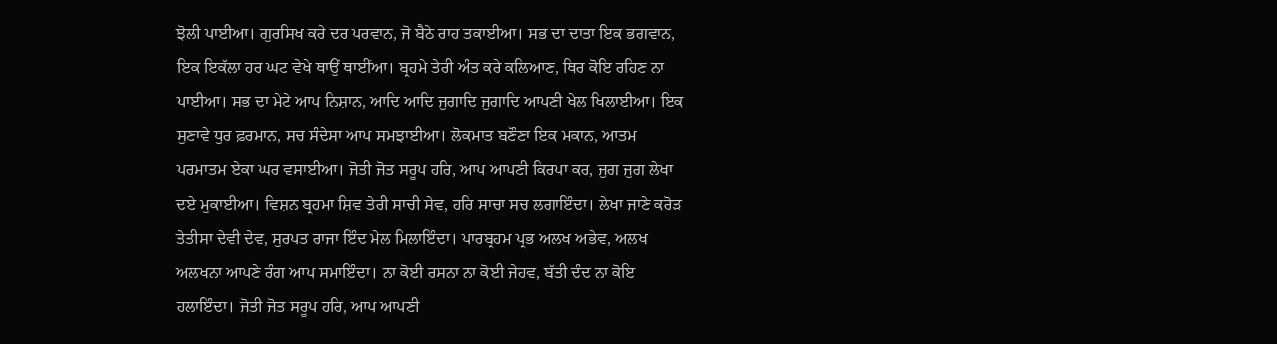ਝੋਲੀ ਪਾਈਆ। ਗੁਰਸਿਖ ਕਰੇ ਦਰ ਪਰਵਾਨ, ਜੋ ਬੈਠੇ ਰਾਹ ਤਕਾਈਆ। ਸਭ ਦਾ ਦਾਤਾ ਇਕ ਭਗਵਾਨ, ਇਕ ਇਕੱਲਾ ਹਰ ਘਟ ਵੇਖੇ ਥਾਉਂ ਥਾਈਂਆ। ਬ੍ਰਹਮੇ ਤੇਰੀ ਅੰਤ ਕਰੇ ਕਲਿਆਣ, ਥਿਰ ਕੋਇ ਰਹਿਣ ਨਾ ਪਾਈਆ। ਸਭ ਦਾ ਮੇਟੇ ਆਪ ਨਿਸ਼ਾਨ, ਆਦਿ ਆਦਿ ਜੁਗਾਦਿ ਜੁਗਾਦਿ ਆਪਣੀ ਖੇਲ ਖਿਲਾਈਆ। ਇਕ ਸੁਣਾਵੇ ਧੁਰ ਫ਼ਰਮਾਨ, ਸਚ ਸੰਦੇਸਾ ਆਪ ਸਮਝਾਈਆ। ਲੋਕਮਾਤ ਬਣੌਣਾ ਇਕ ਮਕਾਨ, ਆਤਮ ਪਰਮਾਤਮ ਏਕਾ ਘਰ ਵਸਾਈਆ। ਜੋਤੀ ਜੋਤ ਸਰੂਪ ਹਰਿ, ਆਪ ਆਪਣੀ ਕਿਰਪਾ ਕਰ, ਜੁਗ ਜੁਗ ਲੇਖਾ ਦਏ ਮੁਕਾਈਆ। ਵਿਸ਼ਨ ਬ੍ਰਹਮਾ ਸ਼ਿਵ ਤੇਰੀ ਸਾਚੀ ਸੇਵ, ਹਰਿ ਸਾਚਾ ਸਚ ਲਗਾਇੰਦਾ। ਲੇਖਾ ਜਾਣੇ ਕਰੋੜ ਤੇਤੀਸਾ ਦੇਵੀ ਦੇਵ, ਸੁਰਪਤ ਰਾਜਾ ਇੰਦ ਮੇਲ ਮਿਲਾਇੰਦਾ। ਪਾਰਬ੍ਰਹਮ ਪ੍ਰਭ ਅਲਖ ਅਭੇਵ, ਅਲਖ ਅਲਖਨਾ ਆਪਣੇ ਰੰਗ ਆਪ ਸਮਾਇੰਦਾ। ਨਾ ਕੋਈ ਰਸਨਾ ਨਾ ਕੋਈ ਜੇਹਵ, ਬੱਤੀ ਦੰਦ ਨਾ ਕੋਇ ਹਲਾਇੰਦਾ। ਜੋਤੀ ਜੋਤ ਸਰੂਪ ਹਰਿ, ਆਪ ਆਪਣੀ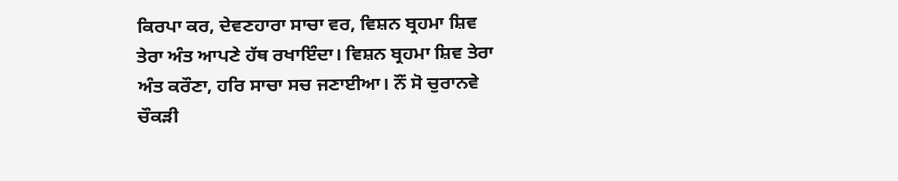ਕਿਰਪਾ ਕਰ, ਦੇਵਣਹਾਰਾ ਸਾਚਾ ਵਰ, ਵਿਸ਼ਨ ਬ੍ਰਹਮਾ ਸ਼ਿਵ ਤੇਰਾ ਅੰਤ ਆਪਣੇ ਹੱਥ ਰਖਾਇੰਦਾ। ਵਿਸ਼ਨ ਬ੍ਰਹਮਾ ਸ਼ਿਵ ਤੇਰਾ ਅੰਤ ਕਰੌਣਾ, ਹਰਿ ਸਾਚਾ ਸਚ ਜਣਾਈਆ। ਨੌਂ ਸੋ ਚੁਰਾਨਵੇ ਚੌਕੜੀ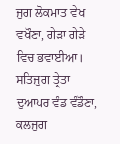ਜੁਗ ਲੋਕਮਾਤ ਵੇਖ ਵਖੌਣਾ, ਗੇੜਾ ਗੇੜੇ ਵਿਚ ਭਵਾਈਆ। ਸਤਿਜੁਗ ਤ੍ਰੇਤਾ ਦੁਆਪਰ ਵੰਡ ਵੰਡੌਣਾ, ਕਲਜੁਗ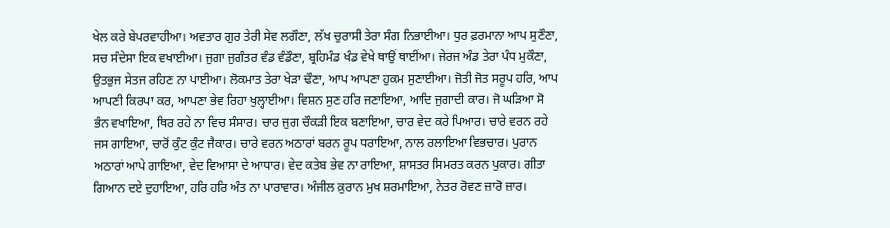ਖੇਲ ਕਰੇ ਬੇਪਰਵਾਹੀਆ। ਅਵਤਾਰ ਗੁਰ ਤੇਰੀ ਸੇਵ ਲਗੌਣਾ, ਲੱਖ ਚੁਰਾਸੀ ਤੇਰਾ ਸੰਗ ਨਿਭਾਈਆ। ਧੁਰ ਫ਼ਰਮਾਨਾ ਆਪ ਸੁਣੌਣਾ, ਸਚ ਸੰਦੇਸਾ ਇਕ ਵਖਾਈਆ। ਜੁਗਾ ਜੁਗੰਤਰ ਵੰਡ ਵੰਡੌਣਾ, ਬ੍ਰਹਿਮੰਡ ਖੰਡ ਵੇਖੇ ਥਾਉਂ ਥਾਈਂਆ। ਜੇਰਜ ਅੰਡ ਤੇਰਾ ਪੰਧ ਮੁਕੌਣਾ, ਉਤਭੁਜ ਸੇਤਜ ਰਹਿਣ ਨਾ ਪਾਈਆ। ਲੋਕਮਾਤ ਤੇਰਾ ਖੇੜਾ ਢੌਣਾ, ਆਪ ਆਪਣਾ ਹੁਕਮ ਸੁਣਾਈਆ। ਜੋਤੀ ਜੋਤ ਸਰੂਪ ਹਰਿ, ਆਪ ਆਪਣੀ ਕਿਰਪਾ ਕਰ, ਆਪਣਾ ਭੇਵ ਰਿਹਾ ਖੁਲ੍ਹਾਈਆ। ਵਿਸ਼ਨ ਸੁਣ ਹਰਿ ਜਣਾਇਆ, ਆਦਿ ਜੁਗਾਦੀ ਕਾਰ। ਜੋ ਘੜਿਆ ਸੋ ਭੰਨ ਵਖਾਇਆ, ਥਿਰ ਰਹੇ ਨਾ ਵਿਚ ਸੰਸਾਰ। ਚਾਰ ਜੁਗ ਚੌਕੜੀ ਇਕ ਬਣਾਇਆ, ਚਾਰ ਵੇਦ ਕਰੇ ਪਿਆਰ। ਚਾਰੇ ਵਰਨ ਰਹੇ ਜਸ ਗਾਇਆ, ਚਾਰੋਂ ਕੁੰਟ ਕੁੰਟ ਜੈਕਾਰ। ਚਾਰੇ ਵਰਨ ਅਠਾਰਾਂ ਬਰਨ ਰੂਪ ਧਰਾਇਆ, ਨਾਲ ਰਲਾਇਆ ਵਿਭਚਾਰ। ਪੁਰਾਨ ਅਠਾਰਾਂ ਆਪੇ ਗਾਇਆ, ਵੇਦ ਵਿਆਸਾ ਦੇ ਆਧਾਰ। ਵੇਦ ਕਤੇਬ ਭੇਵ ਨਾ ਰਾਇਆ, ਸ਼ਾਸਤਰ ਸਿਮਰਤ ਕਰਨ ਪੁਕਾਰ। ਗੀਤਾ ਗਿਆਨ ਦਏ ਦੁਹਾਇਆ, ਹਰਿ ਹਰਿ ਅੰਤ ਨਾ ਪਾਰਾਵਾਰ। ਅੰਜੀਲ ਕ਼ੁਰਾਨ ਮੁਖ ਸ਼ਰਮਾਇਆ, ਨੇਤਰ ਰੋਵਣ ਜ਼ਾਰੋ ਜ਼ਾਰ।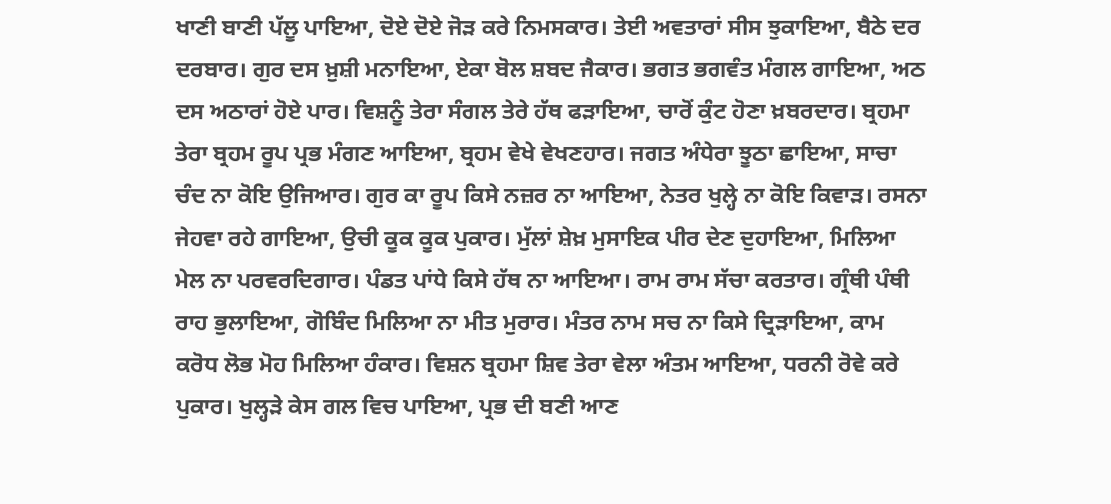ਖਾਣੀ ਬਾਣੀ ਪੱਲੂ ਪਾਇਆ, ਦੋਏ ਦੋਏ ਜੋੜ ਕਰੇ ਨਿਮਸਕਾਰ। ਤੇਈ ਅਵਤਾਰਾਂ ਸੀਸ ਝੁਕਾਇਆ, ਬੈਠੇ ਦਰ ਦਰਬਾਰ। ਗੁਰ ਦਸ ਖ਼ੁਸ਼ੀ ਮਨਾਇਆ, ਏਕਾ ਬੋਲ ਸ਼ਬਦ ਜੈਕਾਰ। ਭਗਤ ਭਗਵੰਤ ਮੰਗਲ ਗਾਇਆ, ਅਠ ਦਸ ਅਠਾਰਾਂ ਹੋਏ ਪਾਰ। ਵਿਸ਼ਨੂੰ ਤੇਰਾ ਸੰਗਲ ਤੇਰੇ ਹੱਥ ਫੜਾਇਆ, ਚਾਰੋਂ ਕੁੰਟ ਹੋਣਾ ਖ਼ਬਰਦਾਰ। ਬ੍ਰਹਮਾ ਤੇਰਾ ਬ੍ਰਹਮ ਰੂਪ ਪ੍ਰਭ ਮੰਗਣ ਆਇਆ, ਬ੍ਰਹਮ ਵੇਖੇ ਵੇਖਣਹਾਰ। ਜਗਤ ਅੰਧੇਰਾ ਝੂਠਾ ਛਾਇਆ, ਸਾਚਾ ਚੰਦ ਨਾ ਕੋਇ ਉਜਿਆਰ। ਗੁਰ ਕਾ ਰੂਪ ਕਿਸੇ ਨਜ਼ਰ ਨਾ ਆਇਆ, ਨੇਤਰ ਖੁਲ੍ਹੇ ਨਾ ਕੋਇ ਕਿਵਾੜ। ਰਸਨਾ ਜੇਹਵਾ ਰਹੇ ਗਾਇਆ, ਉਚੀ ਕੂਕ ਕੂਕ ਪੁਕਾਰ। ਮੁੱਲਾਂ ਸ਼ੇਖ਼ ਮੁਸਾਇਕ ਪੀਰ ਦੇਣ ਦੁਹਾਇਆ, ਮਿਲਿਆ ਮੇਲ ਨਾ ਪਰਵਰਦਿਗਾਰ। ਪੰਡਤ ਪਾਂਧੇ ਕਿਸੇ ਹੱਥ ਨਾ ਆਇਆ। ਰਾਮ ਰਾਮ ਸੱਚਾ ਕਰਤਾਰ। ਗ੍ਰੰਥੀ ਪੰਥੀ ਰਾਹ ਭੁਲਾਇਆ, ਗੋਬਿੰਦ ਮਿਲਿਆ ਨਾ ਮੀਤ ਮੁਰਾਰ। ਮੰਤਰ ਨਾਮ ਸਚ ਨਾ ਕਿਸੇ ਦ੍ਰਿੜਾਇਆ, ਕਾਮ ਕਰੋਧ ਲੋਭ ਮੋਹ ਮਿਲਿਆ ਹੰਕਾਰ। ਵਿਸ਼ਨ ਬ੍ਰਹਮਾ ਸ਼ਿਵ ਤੇਰਾ ਵੇਲਾ ਅੰਤਮ ਆਇਆ, ਧਰਨੀ ਰੋਵੇ ਕਰੇ ਪੁਕਾਰ। ਖੁਲ੍ਹੜੇ ਕੇਸ ਗਲ ਵਿਚ ਪਾਇਆ, ਪ੍ਰਭ ਦੀ ਬਣੀ ਆਣ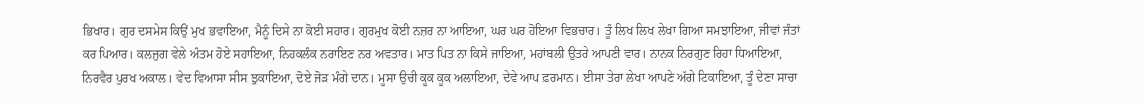ਭਿਖਾਰ। ਗੁਰ ਦਸਮੇਸ ਕਿਉਂ ਮੁਖ ਭਵਾਇਆ, ਮੈਨੂੰ ਦਿਸੇ ਨਾ ਕੋਈ ਸਹਾਰ। ਗੁਰਮੁਖ ਕੋਈ ਨਜ਼ਰ ਨਾ ਆਇਆ, ਘਰ ਘਰ ਹੋਇਆ ਵਿਭਚਾਰ। ਤੂੰ ਲਿਖ ਲਿਖ ਲੇਖਾ ਗਿਆ ਸਮਝਾਇਆ, ਜੀਵਾਂ ਜੰਤਾਂ ਕਰ ਪਿਆਰ। ਕਲਜੁਗ ਵੇਲੇ ਅੰਤਮ ਹੋਏ ਸਹਾਇਆ, ਨਿਹਕਲੰਕ ਨਰਾਇਣ ਨਰ ਅਵਤਾਰ। ਮਾਤ ਪਿਤ ਨਾ ਕਿਸੇ ਜਾਇਆ, ਮਹਾਂਬਲੀ ਉਤਰੇ ਆਪਣੀ ਵਾਰ। ਨਾਨਕ ਨਿਰਗੁਣ ਰਿਹਾ ਧਿਆਇਆ, ਨਿਰਵੈਰ ਪੁਰਖ ਅਕਾਲ। ਵੇਦ ਵਿਆਸਾ ਸੀਸ ਝੁਕਾਇਆ, ਦੋਏ ਜੋੜ ਮੰਗੇ ਦਾਨ। ਮੂਸਾ ਉਚੀ ਕੂਕ ਕੂਕ ਅਲਾਇਆ, ਦੇਵੇ ਆਪ ਫ਼ਰਮਾਨ। ਈਸਾ ਤੇਰਾ ਲੇਖਾ ਆਪਣੇ ਅੱਗੇ ਟਿਕਾਇਆ, ਤੂੰ ਦੇਣਾ ਸਾਚਾ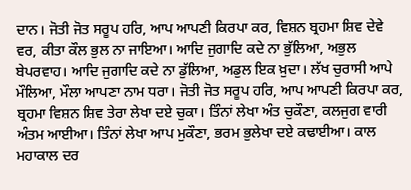ਦਾਨ। ਜੋਤੀ ਜੋਤ ਸਰੂਪ ਹਰਿ, ਆਪ ਆਪਣੀ ਕਿਰਪਾ ਕਰ, ਵਿਸ਼ਨ ਬ੍ਰਹਮਾ ਸ਼ਿਵ ਦੇਵੇ ਵਰ, ਕੀਤਾ ਕੌਲ ਭੁਲ ਨਾ ਜਾਇਆ। ਆਦਿ ਜੁਗਾਦਿ ਕਦੇ ਨਾ ਭੁੱਲਿਆ, ਅਭੁਲ ਬੇਪਰਵਾਹ। ਆਦਿ ਜੁਗਾਦਿ ਕਦੇ ਨਾ ਡੁੱਲਿਆ, ਅਡੁਲ ਇਕ ਖ਼ੁਦਾ। ਲੱਖ ਚੁਰਾਸੀ ਆਪੇ ਮੌਲਿਆ, ਮੌਲਾ ਆਪਣਾ ਨਾਮ ਧਰਾ। ਜੋਤੀ ਜੋਤ ਸਰੂਪ ਹਰਿ, ਆਪ ਆਪਣੀ ਕਿਰਪਾ ਕਰ, ਬ੍ਰਹਮਾ ਵਿਸ਼ਨ ਸ਼ਿਵ ਤੇਰਾ ਲੇਖਾ ਦਏ ਚੁਕਾ। ਤਿੰਨਾਂ ਲੇਖਾ ਅੰਤ ਚੁਕੌਣਾ, ਕਲਜੁਗ ਵਾਰੀ ਅੰਤਮ ਆਈਆ। ਤਿੰਨਾਂ ਲੇਖਾ ਆਪ ਮੁਕੌਣਾ, ਭਰਮ ਭੁਲੇਖਾ ਦਏ ਕਢਾਈਆ। ਕਾਲ ਮਹਾਕਾਲ ਦਰ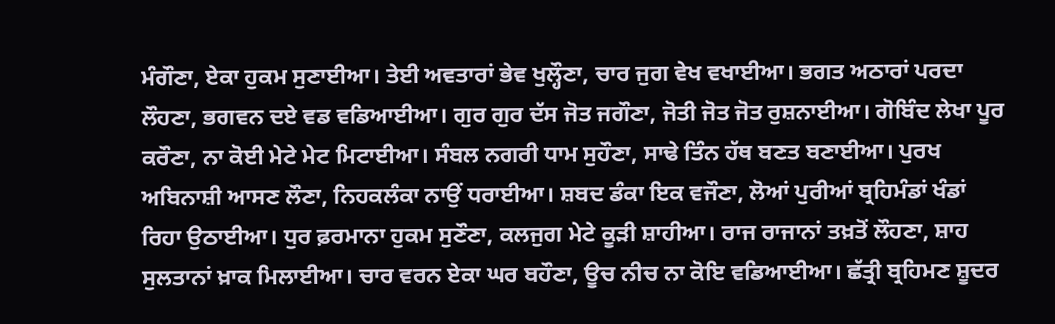ਮੰਗੌਣਾ, ਏਕਾ ਹੁਕਮ ਸੁਣਾਈਆ। ਤੇਈ ਅਵਤਾਰਾਂ ਭੇਵ ਖੁਲ੍ਹੌਣਾ, ਚਾਰ ਜੁਗ ਵੇਖ ਵਖਾਈਆ। ਭਗਤ ਅਠਾਰਾਂ ਪਰਦਾ ਲੌਹਣਾ, ਭਗਵਨ ਦਏ ਵਡ ਵਡਿਆਈਆ। ਗੁਰ ਗੁਰ ਦੱਸ ਜੋਤ ਜਗੌਣਾ, ਜੋਤੀ ਜੋਤ ਜੋਤ ਰੁਸ਼ਨਾਈਆ। ਗੋਬਿੰਦ ਲੇਖਾ ਪੂਰ ਕਰੌਣਾ, ਨਾ ਕੋਈ ਮੇਟੇ ਮੇਟ ਮਿਟਾਈਆ। ਸੰਬਲ ਨਗਰੀ ਧਾਮ ਸੁਹੌਣਾ, ਸਾਢੇ ਤਿੰਨ ਹੱਥ ਬਣਤ ਬਣਾਈਆ। ਪੁਰਖ ਅਬਿਨਾਸ਼ੀ ਆਸਣ ਲੌਣਾ, ਨਿਹਕਲੰਕਾ ਨਾਉਂ ਧਰਾਈਆ। ਸ਼ਬਦ ਡੰਕਾ ਇਕ ਵਜੌਣਾ, ਲੋਆਂ ਪੁਰੀਆਂ ਬ੍ਰਹਿਮੰਡਾਂ ਖੰਡਾਂ ਰਿਹਾ ਉਠਾਈਆ। ਧੁਰ ਫ਼ਰਮਾਨਾ ਹੁਕਮ ਸੁਣੌਣਾ, ਕਲਜੁਗ ਮੇਟੇ ਕੂੜੀ ਸ਼ਾਹੀਆ। ਰਾਜ ਰਾਜਾਨਾਂ ਤਖ਼ਤੋਂ ਲੌਹਣਾ, ਸ਼ਾਹ ਸੁਲਤਾਨਾਂ ਖ਼ਾਕ ਮਿਲਾਈਆ। ਚਾਰ ਵਰਨ ਏਕਾ ਘਰ ਬਹੌਣਾ, ਊਚ ਨੀਚ ਨਾ ਕੋਇ ਵਡਿਆਈਆ। ਛੱਤ੍ਰੀ ਬ੍ਰਹਿਮਣ ਸ਼ੂਦਰ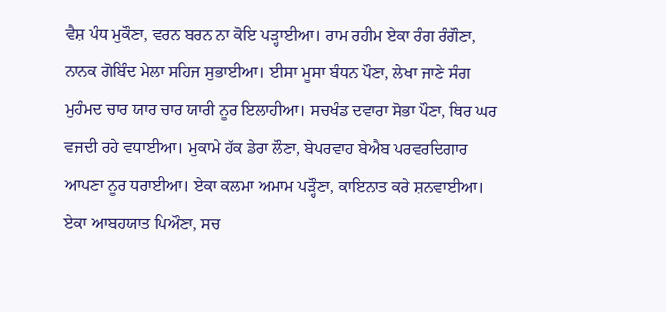ਵੈਸ਼ ਪੰਧ ਮੁਕੌਣਾ, ਵਰਨ ਬਰਨ ਨਾ ਕੋਇ ਪੜ੍ਹਾਈਆ। ਰਾਮ ਰਹੀਮ ਏਕਾ ਰੰਗ ਰੰਗੌਣਾ, ਨਾਨਕ ਗੋਬਿੰਦ ਮੇਲਾ ਸਹਿਜ ਸੁਭਾਈਆ। ਈਸਾ ਮੂਸਾ ਬੰਧਨ ਪੌਣਾ, ਲੇਖਾ ਜਾਣੇ ਸੰਗ ਮੁਹੰਮਦ ਚਾਰ ਯਾਰ ਚਾਰ ਯਾਰੀ ਨੂਰ ਇਲਾਹੀਆ। ਸਚਖੰਡ ਦਵਾਰਾ ਸੋਭਾ ਪੌਣਾ, ਥਿਰ ਘਰ ਵਜਦੀ ਰਹੇ ਵਧਾਈਆ। ਮੁਕਾਮੇ ਹੱਕ ਡੇਰਾ ਲੌਣਾ, ਬੇਪਰਵਾਹ ਬੇਐਬ ਪਰਵਰਦਿਗਾਰ ਆਪਣਾ ਨੂਰ ਧਰਾਈਆ। ਏਕਾ ਕਲਮਾ ਅਮਾਮ ਪੜ੍ਹੌਣਾ, ਕਾਇਨਾਤ ਕਰੇ ਸ਼ਨਵਾਈਆ। ਏਕਾ ਆਬਹਯਾਤ ਪਿਔਣਾ, ਸਚ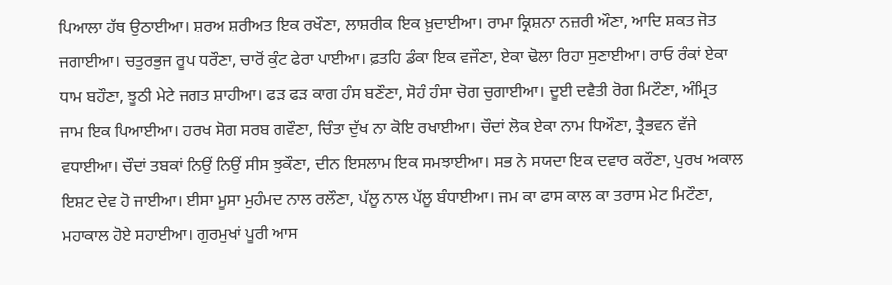ਪਿਆਲਾ ਹੱਥ ਉਠਾਈਆ। ਸ਼ਰਅ ਸ਼ਰੀਅਤ ਇਕ ਰਖੌਣਾ, ਲਾਸ਼ਰੀਕ ਇਕ ਖ਼ੁਦਾਈਆ। ਰਾਮਾ ਕ੍ਰਿਸ਼ਨਾ ਨਜ਼ਰੀ ਔਣਾ, ਆਦਿ ਸ਼ਕਤ ਜੋਤ ਜਗਾਈਆ। ਚਤੁਰਭੁਜ ਰੂਪ ਧਰੌਣਾ, ਚਾਰੋਂ ਕੁੰਟ ਫੇਰਾ ਪਾਈਆ। ਫ਼ਤਹਿ ਡੰਕਾ ਇਕ ਵਜੌਣਾ, ਏਕਾ ਢੋਲਾ ਰਿਹਾ ਸੁਣਾਈਆ। ਰਾਓ ਰੰਕਾਂ ਏਕਾ ਧਾਮ ਬਹੌਣਾ, ਝੂਠੀ ਮੇਟੇ ਜਗਤ ਸ਼ਾਹੀਆ। ਫੜ ਫੜ ਕਾਗ ਹੰਸ ਬਣੌਣਾ, ਸੋਹੰ ਹੰਸਾ ਚੋਗ ਚੁਗਾਈਆ। ਦੂਈ ਦਵੈਤੀ ਰੋਗ ਮਿਟੌਣਾ, ਅੰਮ੍ਰਿਤ ਜਾਮ ਇਕ ਪਿਆਈਆ। ਹਰਖ ਸੋਗ ਸਰਬ ਗਵੌਣਾ, ਚਿੰਤਾ ਦੁੱਖ ਨਾ ਕੋਇ ਰਖਾਈਆ। ਚੌਦਾਂ ਲੋਕ ਏਕਾ ਨਾਮ ਧਿਔਣਾ, ਤ੍ਰੈਭਵਨ ਵੱਜੇ ਵਧਾਈਆ। ਚੌਦਾਂ ਤਬਕਾਂ ਨਿਉਂ ਨਿਉਂ ਸੀਸ ਝੁਕੌਣਾ, ਦੀਨ ਇਸਲਾਮ ਇਕ ਸਮਝਾਈਆ। ਸਭ ਨੇ ਸਯਦਾ ਇਕ ਦਵਾਰ ਕਰੌਣਾ, ਪੁਰਖ ਅਕਾਲ ਇਸ਼ਟ ਦੇਵ ਹੋ ਜਾਈਆ। ਈਸਾ ਮੂਸਾ ਮੁਹੰਮਦ ਨਾਲ ਰਲੌਣਾ, ਪੱਲੂ ਨਾਲ ਪੱਲੂ ਬੰਧਾਈਆ। ਜਮ ਕਾ ਫਾਸ ਕਾਲ ਕਾ ਤਰਾਸ ਮੇਟ ਮਿਟੌਣਾ, ਮਹਾਕਾਲ ਹੋਏ ਸਹਾਈਆ। ਗੁਰਮੁਖਾਂ ਪੂਰੀ ਆਸ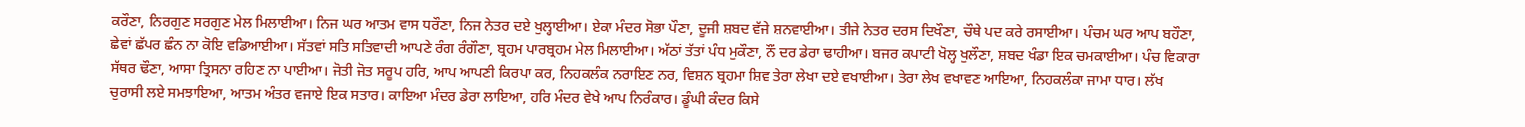ਕਰੌਣਾ, ਨਿਰਗੁਣ ਸਰਗੁਣ ਮੇਲ ਮਿਲਾਈਆ। ਨਿਜ ਘਰ ਆਤਮ ਵਾਸ ਧਰੌਣਾ, ਨਿਜ ਨੇਤਰ ਦਏ ਖੁਲ੍ਹਾਈਆ। ਏਕਾ ਮੰਦਰ ਸੋਭਾ ਪੌਣਾ, ਦੂਜੀ ਸ਼ਬਦ ਵੱਜੇ ਸ਼ਨਵਾਈਆ। ਤੀਜੇ ਨੇਤਰ ਦਰਸ ਦਿਖੌਣਾ, ਚੌਥੇ ਪਦ ਕਰੇ ਰਸਾਈਆ। ਪੰਚਮ ਘਰ ਆਪ ਬਹੌਣਾ, ਛੇਵਾਂ ਛੱਪਰ ਛੰਨ ਨਾ ਕੋਇ ਵਡਿਆਈਆ। ਸੱਤਵਾਂ ਸਤਿ ਸਤਿਵਾਦੀ ਆਪਣੇ ਰੰਗ ਰੰਗੌਣਾ, ਬ੍ਰਹਮ ਪਾਰਬ੍ਰਹਮ ਮੇਲ ਮਿਲਾਈਆ। ਅੱਠਾਂ ਤੱਤਾਂ ਪੰਧ ਮੁਕੌਣਾ, ਨੌਂ ਦਰ ਡੇਰਾ ਢਾਹੀਆ। ਬਜਰ ਕਪਾਟੀ ਖੋਲ੍ਹ ਖੁਲੌਣਾ, ਸ਼ਬਦ ਖੰਡਾ ਇਕ ਚਮਕਾਈਆ। ਪੰਚ ਵਿਕਾਰਾ ਸੱਥਰ ਢੌਣਾ, ਆਸਾ ਤ੍ਰਿਸਨਾ ਰਹਿਣ ਨਾ ਪਾਈਆ। ਜੋਤੀ ਜੋਤ ਸਰੂਪ ਹਰਿ, ਆਪ ਆਪਣੀ ਕਿਰਪਾ ਕਰ, ਨਿਹਕਲੰਕ ਨਰਾਇਣ ਨਰ, ਵਿਸ਼ਨ ਬ੍ਰਹਮਾ ਸ਼ਿਵ ਤੇਰਾ ਲੇਖਾ ਦਏ ਵਖਾਈਆ। ਤੇਰਾ ਲੇਖ ਵਖਾਵਣ ਆਇਆ, ਨਿਹਕਲੰਕਾ ਜਾਮਾ ਧਾਰ। ਲੱਖ ਚੁਰਾਸੀ ਲਏ ਸਮਝਾਇਆ, ਆਤਮ ਅੰਤਰ ਵਜਾਏ ਇਕ ਸਤਾਰ। ਕਾਇਆ ਮੰਦਰ ਡੇਰਾ ਲਾਇਆ, ਹਰਿ ਮੰਦਰ ਵੇਖੇ ਆਪ ਨਿਰੰਕਾਰ। ਡੂੰਘੀ ਕੰਦਰ ਕਿਸੇ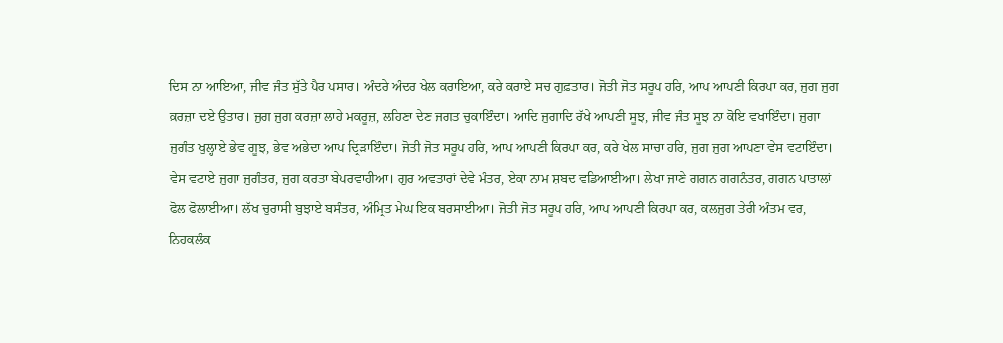ਦਿਸ ਨਾ ਆਇਆ, ਜੀਵ ਜੰਤ ਸੁੱਤੇ ਪੈਰ ਪਸਾਰ। ਅੰਦਰੇ ਅੰਦਰ ਖੇਲ ਕਰਾਇਆ, ਕਰੇ ਕਰਾਏ ਸਚ ਗੁਫ਼ਤਾਰ। ਜੋਤੀ ਜੋਤ ਸਰੂਪ ਹਰਿ, ਆਪ ਆਪਣੀ ਕਿਰਪਾ ਕਰ, ਜੁਗ ਜੁਗ ਕ਼ਰਜ਼ਾ ਦਏ ਉਤਾਰ। ਜੁਗ ਜੁਗ ਕਰਜ਼ਾ ਲਾਹੇ ਮਕਰੂਜ਼, ਲਹਿਣਾ ਦੇਣ ਜਗਤ ਚੁਕਾਇੰਦਾ। ਆਦਿ ਜੁਗਾਦਿ ਰੱਖੇ ਆਪਣੀ ਸੂਝ, ਜੀਵ ਜੰਤ ਸੂਝ ਨਾ ਕੋਇ ਵਖਾਇੰਦਾ। ਜੁਗਾ ਜੁਗੰਤ ਖੁਲ੍ਹਾਏ ਭੇਵ ਗੂਝ, ਭੇਵ ਅਭੇਦਾ ਆਪ ਦ੍ਰਿੜਾਇੰਦਾ। ਜੋਤੀ ਜੋਤ ਸਰੂਪ ਹਰਿ, ਆਪ ਆਪਣੀ ਕਿਰਪਾ ਕਰ, ਕਰੇ ਖੇਲ ਸਾਚਾ ਹਰਿ, ਜੁਗ ਜੁਗ ਆਪਣਾ ਵੇਸ ਵਟਾਇੰਦਾ। ਵੇਸ ਵਟਾਏ ਜੁਗਾ ਜੁਗੰਤਰ, ਜੁਗ ਕਰਤਾ ਬੇਪਰਵਾਹੀਆ। ਗੁਰ ਅਵਤਾਰਾਂ ਦੇਵੇ ਮੰਤਰ, ਏਕਾ ਨਾਮ ਸ਼ਬਦ ਵਡਿਆਈਆ। ਲੇਖਾ ਜਾਣੇ ਗਗਨ ਗਗਨੰਤਰ, ਗਗਨ ਪਾਤਾਲਾਂ ਫੋਲ ਫੋਲਾਈਆ। ਲੱਖ ਚੁਰਾਸੀ ਬੁਝਾਏ ਬਸੰਤਰ, ਅੰਮ੍ਰਿਤ ਮੇਘ ਇਕ ਬਰਸਾਈਆ। ਜੋਤੀ ਜੋਤ ਸਰੂਪ ਹਰਿ, ਆਪ ਆਪਣੀ ਕਿਰਪਾ ਕਰ, ਕਲਜੁਗ ਤੇਰੀ ਅੰਤਮ ਵਰ, ਨਿਹਕਲੰਕ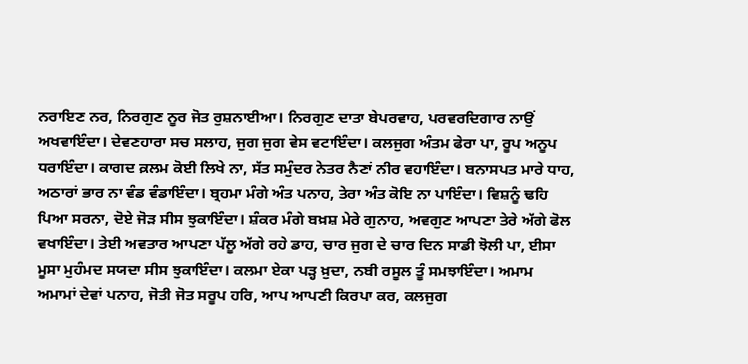ਨਰਾਇਣ ਨਰ, ਨਿਰਗੁਣ ਨੂਰ ਜੋਤ ਰੁਸ਼ਨਾਈਆ। ਨਿਰਗੁਣ ਦਾਤਾ ਬੇਪਰਵਾਹ, ਪਰਵਰਦਿਗਾਰ ਨਾਉਂ ਅਖਵਾਇੰਦਾ। ਦੇਵਣਹਾਰਾ ਸਚ ਸਲਾਹ, ਜੁਗ ਜੁਗ ਵੇਸ ਵਟਾਇੰਦਾ। ਕਲਜੁਗ ਅੰਤਮ ਫੇਰਾ ਪਾ, ਰੂਪ ਅਨੂਪ ਧਰਾਇੰਦਾ। ਕਾਗਦ ਕ਼ਲਮ ਕੋਈ ਲਿਖੇ ਨਾ, ਸੱਤ ਸਮੁੰਦਰ ਨੇਤਰ ਨੈਣਾਂ ਨੀਰ ਵਹਾਇੰਦਾ। ਬਨਾਸਪਤ ਮਾਰੇ ਧਾਹ, ਅਠਾਰਾਂ ਭਾਰ ਨਾ ਵੰਡ ਵੰਡਾਇੰਦਾ। ਬ੍ਰਹਮਾ ਮੰਗੇ ਅੰਤ ਪਨਾਹ, ਤੇਰਾ ਅੰਤ ਕੋਇ ਨਾ ਪਾਇੰਦਾ। ਵਿਸ਼ਨੂੰ ਢਹਿ ਪਿਆ ਸਰਨਾ, ਦੋਏ ਜੋੜ ਸੀਸ ਝੁਕਾਇੰਦਾ। ਸ਼ੰਕਰ ਮੰਗੇ ਬਖ਼ਸ਼ ਮੇਰੇ ਗੁਨਾਹ, ਅਵਗੁਣ ਆਪਣਾ ਤੇਰੇ ਅੱਗੇ ਫੋਲ ਵਖਾਇੰਦਾ। ਤੇਈ ਅਵਤਾਰ ਆਪਣਾ ਪੱਲੂ ਅੱਗੇ ਰਹੇ ਡਾਹ, ਚਾਰ ਜੁਗ ਦੇ ਚਾਰ ਦਿਨ ਸਾਡੀ ਝੋਲੀ ਪਾ, ਈਸਾ ਮੂਸਾ ਮੁਹੰਮਦ ਸਯਦਾ ਸੀਸ ਝੁਕਾਇੰਦਾ। ਕਲਮਾ ਏਕਾ ਪੜ੍ਹ ਖ਼ੁਦਾ, ਨਬੀ ਰਸੂਲ ਤੂੰ ਸਮਝਾਇੰਦਾ। ਅਮਾਮ ਅਮਾਮਾਂ ਦੇਵਾਂ ਪਨਾਹ, ਜੋਤੀ ਜੋਤ ਸਰੂਪ ਹਰਿ, ਆਪ ਆਪਣੀ ਕਿਰਪਾ ਕਰ, ਕਲਜੁਗ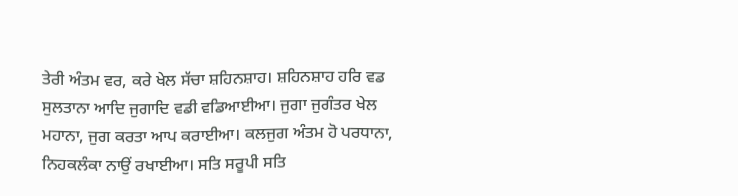ਤੇਰੀ ਅੰਤਮ ਵਰ, ਕਰੇ ਖੇਲ ਸੱਚਾ ਸ਼ਹਿਨਸ਼ਾਹ। ਸ਼ਹਿਨਸ਼ਾਹ ਹਰਿ ਵਡ ਸੁਲਤਾਨਾ ਆਦਿ ਜੁਗਾਦਿ ਵਡੀ ਵਡਿਆਈਆ। ਜੁਗਾ ਜੁਗੰਤਰ ਖੇਲ ਮਹਾਨਾ, ਜੁਗ ਕਰਤਾ ਆਪ ਕਰਾਈਆ। ਕਲਜੁਗ ਅੰਤਮ ਹੋ ਪਰਧਾਨਾ, ਨਿਹਕਲੰਕਾ ਨਾਉਂ ਰਖਾਈਆ। ਸਤਿ ਸਰੂਪੀ ਸਤਿ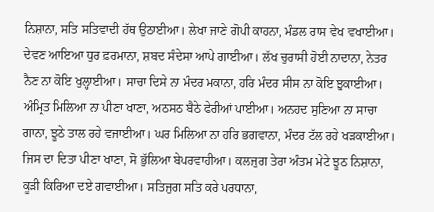ਨਿਸ਼ਾਨਾ, ਸਤਿ ਸਤਿਵਾਦੀ ਹੱਥ ਉਠਾਈਆ। ਲੇਖਾ ਜਾਣੇ ਗੋਪੀ ਕਾਹਨਾ, ਮੰਡਲ ਰਾਸ ਵੇਖ ਵਖਾਈਆ। ਦੇਵਣ ਆਇਆ ਧੁਰ ਫ਼ਰਮਾਨਾ, ਸ਼ਬਦ ਸੰਦੇਸਾ ਆਪੇ ਗਾਈਆ। ਲੱਖ ਚੁਰਾਸੀ ਹੋਈ ਨਾਦਾਨਾ, ਨੇਤਰ ਨੈਣ ਨਾ ਕੋਇ ਖੁਲ੍ਹਾਈਆ। ਸਾਚਾ ਦਿਸੇ ਨਾ ਮੰਦਰ ਮਕਾਨਾ, ਹਰਿ ਮੰਦਰ ਸੀਸ ਨਾ ਕੋਇ ਝੁਕਾਈਆ। ਅੰਮ੍ਰਿਤ ਮਿਲਿਆ ਨਾ ਪੀਣਾ ਖਾਣਾ, ਅਠਸਠ ਬੈਠੇ ਫੇਰੀਆਂ ਪਾਈਆ। ਅਨਹਦ ਸੁਣਿਆ ਨਾ ਸਾਚਾ ਗਾਨਾ, ਝੂਠੇ ਤਾਲ ਰਹੇ ਵਜਾਈਆ। ਘਰ ਮਿਲਿਆ ਨਾ ਹਰਿ ਭਗਵਾਨਾ, ਮੰਦਰ ਟੱਲ ਰਹੇ ਖੜਕਾਈਆ। ਜਿਸ ਦਾ ਦਿਤਾ ਪੀਣਾ ਖਾਣਾ, ਸੋ ਭੁੱਲਿਆ ਬੇਪਰਵਾਹੀਆ। ਕਲਜੁਗ ਤੇਰਾ ਅੰਤਮ ਮੇਟੇ ਝੂਠ ਨਿਸ਼ਾਨਾ, ਕੂੜੀ ਕਿਰਿਆ ਦਏ ਗਵਾਈਆ। ਸਤਿਜੁਗ ਸਤਿ ਕਰੇ ਪਰਧਾਨਾ,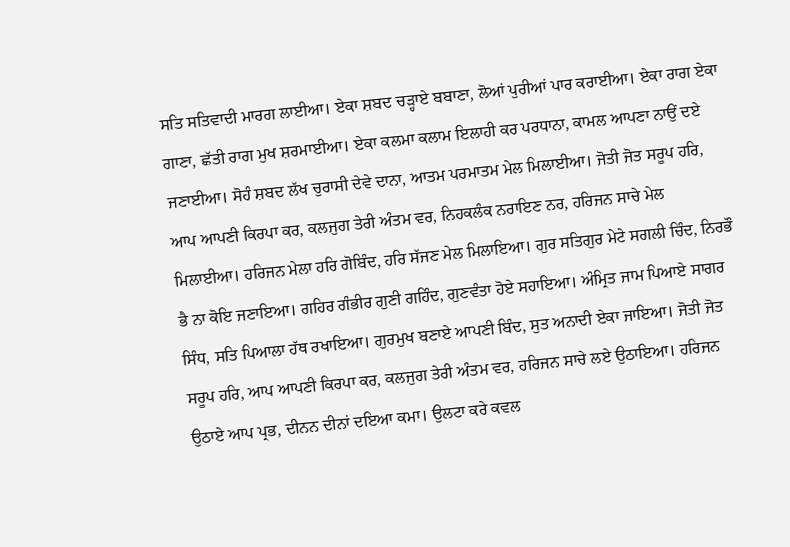ਸਤਿ ਸਤਿਵਾਦੀ ਮਾਰਗ ਲਾਈਆ। ਏਕਾ ਸ਼ਬਦ ਚੜ੍ਹਾਏ ਬਬਾਣਾ, ਲੋਆਂ ਪੁਰੀਆਂ ਪਾਰ ਕਰਾਈਆ। ਏਕਾ ਰਾਗ ਏਕਾ ਗਾਣਾ, ਛੱਤੀ ਰਾਗ ਮੁਖ ਸ਼ਰਮਾਈਆ। ਏਕਾ ਕਲਮਾ ਕਲਾਮ ਇਲਾਹੀ ਕਰ ਪਰਧਾਨਾ, ਕਾਮਲ ਆਪਣਾ ਨਾਉਂ ਦਏ ਜਣਾਈਆ। ਸੋਹੰ ਸ਼ਬਦ ਲੱਖ ਚੁਰਾਸੀ ਦੇਵੇ ਦਾਨਾ, ਆਤਮ ਪਰਮਾਤਮ ਮੇਲ ਮਿਲਾਈਆ। ਜੋਤੀ ਜੋਤ ਸਰੂਪ ਹਰਿ, ਆਪ ਆਪਣੀ ਕਿਰਪਾ ਕਰ, ਕਲਜੁਗ ਤੇਰੀ ਅੰਤਮ ਵਰ, ਨਿਹਕਲੰਕ ਨਰਾਇਣ ਨਰ, ਹਰਿਜਨ ਸਾਚੇ ਮੇਲ ਮਿਲਾਈਆ। ਹਰਿਜਨ ਮੇਲਾ ਹਰਿ ਗੋਬਿੰਦ, ਹਰਿ ਸੱਜਣ ਮੇਲ ਮਿਲਾਇਆ। ਗੁਰ ਸਤਿਗੁਰ ਮੇਟੇ ਸਗਲੀ ਚਿੰਦ, ਨਿਰਭੌ ਭੈ ਨਾ ਕੋਇ ਜਣਾਇਆ। ਗਹਿਰ ਗੰਭੀਰ ਗੁਣੀ ਗਹਿੰਦ, ਗੁਣਵੰਤਾ ਹੋਏ ਸਹਾਇਆ। ਅੰਮ੍ਰਿਤ ਜਾਮ ਪਿਆਏ ਸਾਗਰ ਸਿੰਧ, ਸਤਿ ਪਿਆਲਾ ਹੱਥ ਰਖਾਇਆ। ਗੁਰਮੁਖ ਬਣਾਏ ਆਪਣੀ ਬਿੰਦ, ਸੁਤ ਅਨਾਦੀ ਏਕਾ ਜਾਇਆ। ਜੋਤੀ ਜੋਤ ਸਰੂਪ ਹਰਿ, ਆਪ ਆਪਣੀ ਕਿਰਪਾ ਕਰ, ਕਲਜੁਗ ਤੇਰੀ ਅੰਤਮ ਵਰ, ਹਰਿਜਨ ਸਾਚੇ ਲਏ ਉਠਾਇਆ। ਹਰਿਜਨ ਉਠਾਏ ਆਪ ਪ੍ਰਭ, ਦੀਨਨ ਦੀਨਾਂ ਦਇਆ ਕਮਾ। ਉਲਟਾ ਕਰੇ ਕਵਲ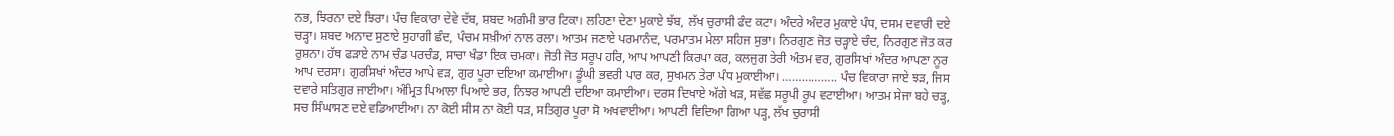ਨਭ, ਝਿਰਨਾ ਦਏ ਝਿਰਾ। ਪੰਚ ਵਿਕਾਰਾ ਦੇਵੇ ਦੱਬ, ਸ਼ਬਦ ਅਗੰਮੀ ਭਾਰ ਟਿਕਾ। ਲਹਿਣਾ ਦੇਣਾ ਮੁਕਾਏ ਝੱਬ, ਲੱਖ ਚੁਰਾਸੀ ਫੰਦ ਕਟਾ। ਅੰਦਰੇ ਅੰਦਰ ਮੁਕਾਏ ਪੰਧ, ਦਸਮ ਦਵਾਰੀ ਦਏ ਚੜ੍ਹਾ। ਸ਼ਬਦ ਅਨਾਦ ਸੁਣਾਏ ਸੁਹਾਗੀ ਛੰਦ, ਪੰਚਮ ਸਖ਼ੀਆਂ ਨਾਲ ਰਲਾ। ਆਤਮ ਜਣਾਏ ਪਰਮਾਨੰਦ, ਪਰਮਾਤਮ ਮੇਲਾ ਸਹਿਜ ਸੁਭਾ। ਨਿਰਗੁਣ ਜੋਤ ਚੜ੍ਹਾਏ ਚੰਦ, ਨਿਰਗੁਣ ਜੋਤ ਕਰ ਰੁਸ਼ਨਾ। ਹੱਥ ਫੜਾਏ ਨਾਮ ਚੰਡ ਪਰਚੰਡ, ਸਾਚਾ ਖੰਡਾ ਇਕ ਚਮਕਾ। ਜੋਤੀ ਜੋਤ ਸਰੂਪ ਹਰਿ, ਆਪ ਆਪਣੀ ਕਿਰਪਾ ਕਰ, ਕਲਜੁਗ ਤੇਰੀ ਅੰਤਮ ਵਰ, ਗੁਰਸਿਖਾਂ ਅੰਦਰ ਆਪਣਾ ਨੂਰ ਆਪ ਦਰਸਾ। ਗੁਰਸਿਖਾਂ ਅੰਦਰ ਆਪੇ ਵੜ, ਗੁਰ ਪੂਰਾ ਦਇਆ ਕਮਾਈਆ। ਡੂੰਘੀ ਭਵਰੀ ਪਾਰ ਕਰ, ਸੁਖਮਨ ਤੇਰਾ ਪੰਧ ਮੁਕਾਈਆ। …………….. ਪੰਚ ਵਿਕਾਰਾ ਜਾਏ ਝੜ, ਜਿਸ ਦਵਾਰੇ ਸਤਿਗੁਰ ਜਾਈਆ। ਅੰਮ੍ਰਿਤ ਪਿਆਲਾ ਪਿਆਏ ਭਰ, ਨਿਝਰ ਆਪਣੀ ਦਇਆ ਕਮਾਈਆ। ਦਰਸ ਦਿਖਾਏ ਅੱਗੇ ਖੜ, ਸਵੱਛ ਸਰੂਪੀ ਰੂਪ ਵਟਾਈਆ। ਆਤਮ ਸੇਜਾ ਬਹੇ ਚੜ੍ਹ, ਸਚ ਸਿੰਘਾਸਣ ਦਏ ਵਡਿਆਈਆ। ਨਾ ਕੋਈ ਸੀਸ ਨਾ ਕੋਈ ਧੜ, ਸਤਿਗੁਰ ਪੂਰਾ ਸੋ ਅਖਵਾਈਆ। ਆਪਣੀ ਵਿਦਿਆ ਗਿਆ ਪੜ੍ਹ, ਲੱਖ ਚੁਰਾਸੀ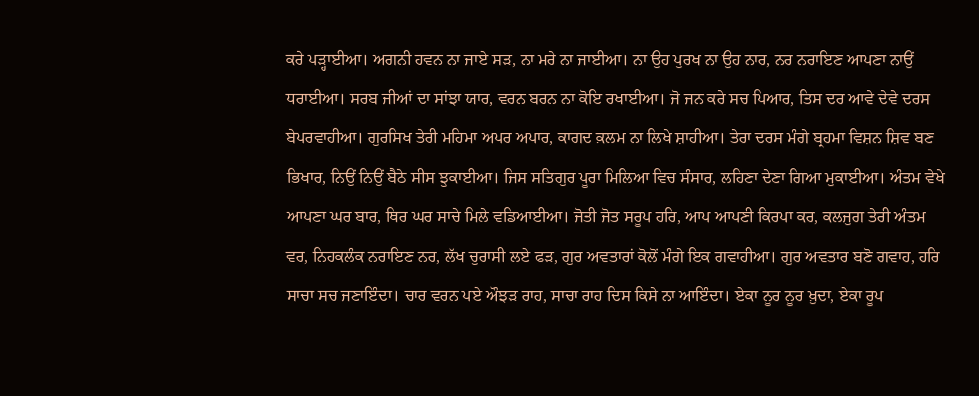ਕਰੇ ਪੜ੍ਹਾਈਆ। ਅਗਨੀ ਹਵਨ ਨਾ ਜਾਏ ਸੜ, ਨਾ ਮਰੇ ਨਾ ਜਾਈਆ। ਨਾ ਉਹ ਪੁਰਖ ਨਾ ਉਹ ਨਾਰ, ਨਰ ਨਰਾਇਣ ਆਪਣਾ ਨਾਉਂ ਧਰਾਈਆ। ਸਰਬ ਜੀਆਂ ਦਾ ਸਾਂਝਾ ਯਾਰ, ਵਰਨ ਬਰਨ ਨਾ ਕੋਇ ਰਖਾਈਆ। ਜੋ ਜਨ ਕਰੇ ਸਚ ਪਿਆਰ, ਤਿਸ ਦਰ ਆਵੇ ਦੇਵੇ ਦਰਸ ਬੇਪਰਵਾਹੀਆ। ਗੁਰਸਿਖ ਤੇਰੀ ਮਹਿਮਾ ਅਪਰ ਅਪਾਰ, ਕਾਗਦ ਕ਼ਲਮ ਨਾ ਲਿਖੇ ਸ਼ਾਹੀਆ। ਤੇਰਾ ਦਰਸ ਮੰਗੇ ਬ੍ਰਹਮਾ ਵਿਸ਼ਨ ਸ਼ਿਵ ਬਣ ਭਿਖਾਰ, ਨਿਉਂ ਨਿਉਂ ਬੈਠੇ ਸੀਸ ਝੁਕਾਈਆ। ਜਿਸ ਸਤਿਗੁਰ ਪੂਰਾ ਮਿਲਿਆ ਵਿਚ ਸੰਸਾਰ, ਲਹਿਣਾ ਦੇਣਾ ਗਿਆ ਮੁਕਾਈਆ। ਅੰਤਮ ਵੇਖੇ ਆਪਣਾ ਘਰ ਬਾਰ, ਥਿਰ ਘਰ ਸਾਚੇ ਮਿਲੇ ਵਡਿਆਈਆ। ਜੋਤੀ ਜੋਤ ਸਰੂਪ ਹਰਿ, ਆਪ ਆਪਣੀ ਕਿਰਪਾ ਕਰ, ਕਲਜੁਗ ਤੇਰੀ ਅੰਤਮ ਵਰ, ਨਿਹਕਲੰਕ ਨਰਾਇਣ ਨਰ, ਲੱਖ ਚੁਰਾਸੀ ਲਏ ਫੜ, ਗੁਰ ਅਵਤਾਰਾਂ ਕੋਲੋਂ ਮੰਗੇ ਇਕ ਗਵਾਹੀਆ। ਗੁਰ ਅਵਤਾਰ ਬਣੋ ਗਵਾਹ, ਹਰਿ ਸਾਚਾ ਸਚ ਜਣਾਇੰਦਾ। ਚਾਰ ਵਰਨ ਪਏ ਔਝੜ ਰਾਹ, ਸਾਚਾ ਰਾਹ ਦਿਸ ਕਿਸੇ ਨਾ ਆਇੰਦਾ। ਏਕਾ ਨੂਰ ਨੂਰ ਖ਼ੁਦਾ, ਏਕਾ ਰੂਪ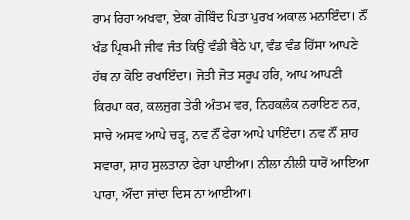ਰਾਮ ਰਿਹਾ ਅਖਵਾ, ਏਕਾ ਗੋਬਿੰਦ ਪਿਤਾ ਪੁਰਖ ਅਕਾਲ ਮਨਾਇੰਦਾ। ਨੌਂ ਖੰਡ ਪ੍ਰਿਥਮੀ ਜੀਵ ਜੰਤ ਕਿਉਂ ਵੰਡੀ ਬੈਠੇ ਪਾ, ਵੰਡ ਵੰਡ ਹਿੱਸਾ ਆਪਣੇ ਹੱਥ ਨਾ ਕੋਇ ਰਖਾਇੰਦਾ। ਜੋਤੀ ਜੋਤ ਸਰੂਪ ਹਰਿ, ਆਪ ਆਪਣੀ ਕਿਰਪਾ ਕਰ, ਕਲਜੁਗ ਤੇਰੀ ਅੰਤਮ ਵਰ, ਨਿਹਕਲੰਕ ਨਰਾਇਣ ਨਰ, ਸਾਚੇ ਅਸਵ ਆਪੇ ਚੜ੍ਹ, ਨਵ ਨੌਂ ਫੇਰਾ ਆਪੇ ਪਾਇੰਦਾ। ਨਵ ਨੌਂ ਸ਼ਾਹ ਸਵਾਰਾ, ਸ਼ਾਹ ਸੁਲਤਾਨਾ ਫੇਰਾ ਪਾਈਆ। ਨੀਲਾ ਨੀਲੀ ਧਾਰੋਂ ਆਇਆ ਪਾਰਾ, ਔਂਦਾ ਜਾਂਦਾ ਦਿਸ ਨਾ ਆਈਆ।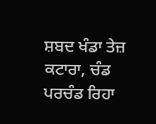ਸ਼ਬਦ ਖੰਡਾ ਤੇਜ਼ ਕਟਾਰਾ, ਚੰਡ ਪਰਚੰਡ ਰਿਹਾ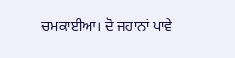ਚਮਕਾਈਆ। ਦੋ ਜਹਾਨਾਂ ਪਾਵੇ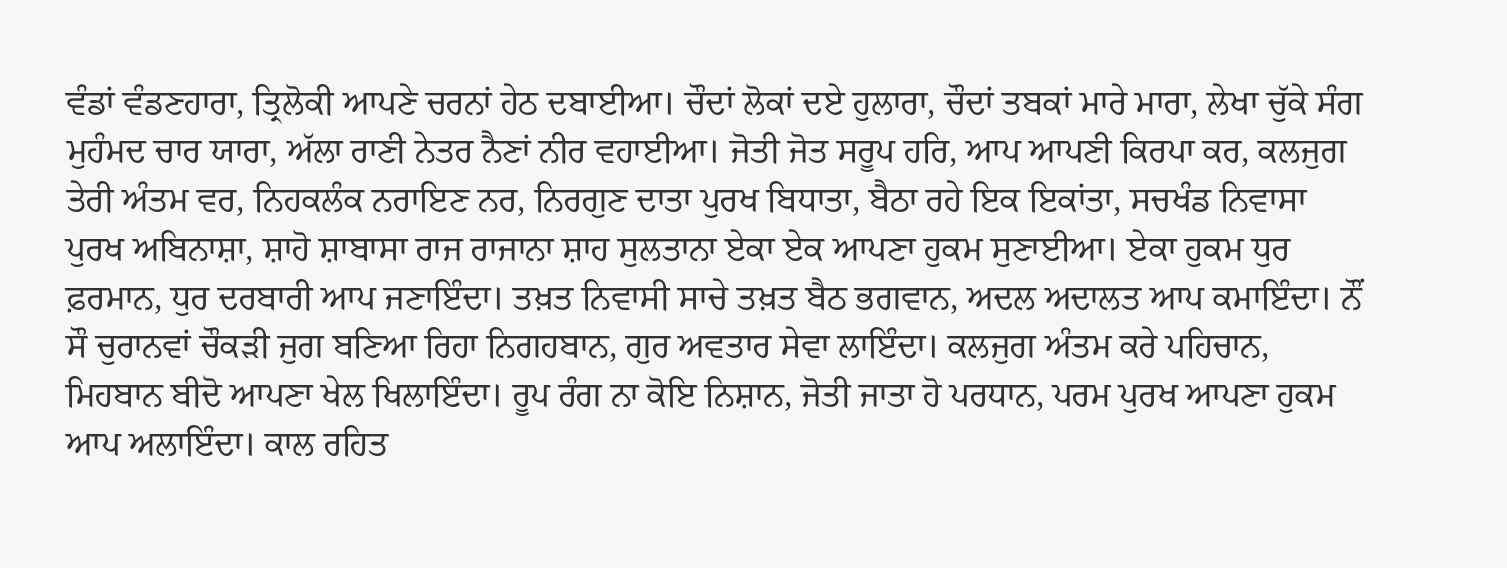ਵੰਡਾਂ ਵੰਡਣਹਾਰਾ, ਤ੍ਰਿਲੋਕੀ ਆਪਣੇ ਚਰਨਾਂ ਹੇਠ ਦਬਾਈਆ। ਚੌਦਾਂ ਲੋਕਾਂ ਦਏ ਹੁਲਾਰਾ, ਚੌਦਾਂ ਤਬਕਾਂ ਮਾਰੇ ਮਾਰਾ, ਲੇਖਾ ਚੁੱਕੇ ਸੰਗ ਮੁਹੰਮਦ ਚਾਰ ਯਾਰਾ, ਅੱਲਾ ਰਾਣੀ ਨੇਤਰ ਨੈਣਾਂ ਨੀਰ ਵਹਾਈਆ। ਜੋਤੀ ਜੋਤ ਸਰੂਪ ਹਰਿ, ਆਪ ਆਪਣੀ ਕਿਰਪਾ ਕਰ, ਕਲਜੁਗ ਤੇਰੀ ਅੰਤਮ ਵਰ, ਨਿਹਕਲੰਕ ਨਰਾਇਣ ਨਰ, ਨਿਰਗੁਣ ਦਾਤਾ ਪੁਰਖ ਬਿਧਾਤਾ, ਬੈਠਾ ਰਹੇ ਇਕ ਇਕਾਂਤਾ, ਸਚਖੰਡ ਨਿਵਾਸਾ ਪੁਰਖ ਅਬਿਨਾਸ਼ਾ, ਸ਼ਾਹੋ ਸ਼ਾਬਾਸਾ ਰਾਜ ਰਾਜਾਨਾ ਸ਼ਾਹ ਸੁਲਤਾਨਾ ਏਕਾ ਏਕ ਆਪਣਾ ਹੁਕਮ ਸੁਣਾਈਆ। ਏਕਾ ਹੁਕਮ ਧੁਰ ਫ਼ਰਮਾਨ, ਧੁਰ ਦਰਬਾਰੀ ਆਪ ਜਣਾਇੰਦਾ। ਤਖ਼ਤ ਨਿਵਾਸੀ ਸਾਚੇ ਤਖ਼ਤ ਬੈਠ ਭਗਵਾਨ, ਅਦਲ ਅਦਾਲਤ ਆਪ ਕਮਾਇੰਦਾ। ਨੌਂ ਸੌ ਚੁਰਾਨਵਾਂ ਚੌਕੜੀ ਜੁਗ ਬਣਿਆ ਰਿਹਾ ਨਿਗਹਬਾਨ, ਗੁਰ ਅਵਤਾਰ ਸੇਵਾ ਲਾਇੰਦਾ। ਕਲਜੁਗ ਅੰਤਮ ਕਰੇ ਪਹਿਚਾਨ, ਮਿਹਬਾਨ ਬੀਦੋ ਆਪਣਾ ਖੇਲ ਖਿਲਾਇੰਦਾ। ਰੂਪ ਰੰਗ ਨਾ ਕੋਇ ਨਿਸ਼ਾਨ, ਜੋਤੀ ਜਾਤਾ ਹੋ ਪਰਧਾਨ, ਪਰਮ ਪੁਰਖ ਆਪਣਾ ਹੁਕਮ ਆਪ ਅਲਾਇੰਦਾ। ਕਾਲ ਰਹਿਤ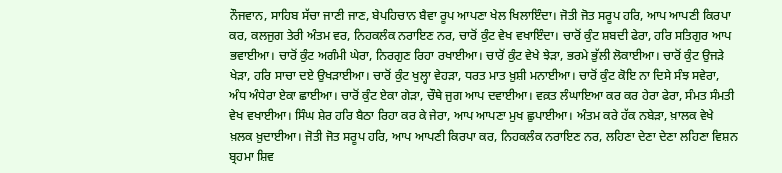ਨੌਜਵਾਨ, ਸਾਹਿਬ ਸੱਚਾ ਜਾਣੀ ਜਾਣ, ਬੇਪਹਿਚਾਨ ਬੈਵਾ ਰੂਪ ਆਪਣਾ ਖੇਲ ਖਿਲਾਇੰਦਾ। ਜੋਤੀ ਜੋਤ ਸਰੂਪ ਹਰਿ, ਆਪ ਆਪਣੀ ਕਿਰਪਾ ਕਰ, ਕਲਜੁਗ ਤੇਰੀ ਅੰਤਮ ਵਰ, ਨਿਹਕਲੰਕ ਨਰਾਇਣ ਨਰ, ਚਾਰੋਂ ਕੁੰਟ ਵੇਖ ਵਖਾਇੰਦਾ। ਚਾਰੋਂ ਕੁੰਟ ਸ਼ਬਦੀ ਫੇਰਾ, ਹਰਿ ਸਤਿਗੁਰ ਆਪ ਭਵਾਈਆ। ਚਾਰੋਂ ਕੁੰਟ ਅਗੰਮੀ ਘੇਰਾ, ਨਿਰਗੁਣ ਰਿਹਾ ਰਖਾਈਆ। ਚਾਰੋਂ ਕੁੰਟ ਵੇਖੇ ਝੇੜਾ, ਭਰਮੇ ਭੁੱਲੀ ਲੋਕਾਈਆ। ਚਾਰੋਂ ਕੁੰਟ ਉਜੜੇ ਖੇੜਾ, ਹਰਿ ਸਾਚਾ ਦਏ ਉਖੜਾਈਆ। ਚਾਰੋਂ ਕੁੰਟ ਖੁਲ੍ਹਾ ਵੇਹੜਾ, ਧਰਤ ਮਾਤ ਖ਼ੁਸ਼ੀ ਮਨਾਈਆ। ਚਾਰੋਂ ਕੁੰਟ ਕੋਇ ਨਾ ਦਿਸੇ ਸੰਝ ਸਵੇਰਾ, ਅੰਧ ਅੰਧੇਰਾ ਏਕਾ ਛਾਈਆ। ਚਾਰੋਂ ਕੁੰਟ ਏਕਾ ਗੇੜਾ, ਚੌਥੇ ਜੁਗ ਆਪ ਦਵਾਈਆ। ਵਕ਼ਤ ਲੰਘਾਇਆ ਕਰ ਕਰ ਹੇਰਾ ਫੇਰਾ, ਸੰਮਤ ਸੰਮਤੀ ਵੇਖ ਵਖਾਈਆ। ਸਿੰਘ ਸ਼ੇਰ ਹਰਿ ਬੈਠਾ ਰਿਹਾ ਕਰ ਕੇ ਜੇਰਾ, ਆਪ ਆਪਣਾ ਮੁਖ ਛੁਪਾਈਆ। ਅੰਤਮ ਕਰੇ ਹੱਕ ਨਬੇੜਾ, ਖ਼ਾਲਕ ਵੇਖੇ ਖ਼ਲਕ ਖ਼ੁਦਾਈਆ। ਜੋਤੀ ਜੋਤ ਸਰੂਪ ਹਰਿ, ਆਪ ਆਪਣੀ ਕਿਰਪਾ ਕਰ, ਨਿਹਕਲੰਕ ਨਰਾਇਣ ਨਰ, ਲਹਿਣਾ ਦੇਣਾ ਦੇਣਾ ਲਹਿਣਾ ਵਿਸ਼ਨ ਬ੍ਰਹਮਾ ਸ਼ਿਵ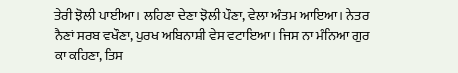ਤੇਰੀ ਝੋਲੀ ਪਾਈਆ। ਲਹਿਣਾ ਦੇਣਾ ਝੋਲੀ ਪੌਣਾ, ਵੇਲਾ ਅੰਤਮ ਆਇਆ। ਨੇਤਰ ਨੈਣਾਂ ਸਰਬ ਵਖੌਣਾ, ਪੁਰਖ ਅਬਿਨਾਸ਼ੀ ਵੇਸ ਵਟਾਇਆ। ਜਿਸ ਨਾ ਮੰਨਿਆ ਗੁਰ ਕਾ ਕਹਿਣਾ, ਤਿਸ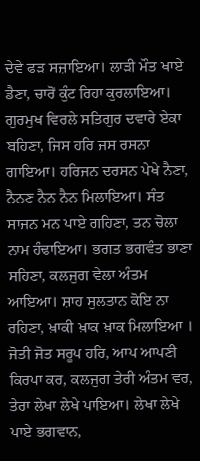ਦੇਵੇ ਫੜ ਸਜ਼ਾਇਆ। ਲਾੜੀ ਮੌਤ ਖਾਏ ਡੈਣਾ, ਚਾਰੋਂ ਕੁੰਟ ਰਿਹਾ ਕੁਰਲਾਇਆ। ਗੁਰਮੁਖ ਵਿਰਲੇ ਸਤਿਗੁਰ ਦਵਾਰੇ ਏਕਾ ਬਹਿਣਾ, ਜਿਸ ਹਰਿ ਜਸ ਰਸਨਾ ਗਾਇਆ। ਹਰਿਜਨ ਦਰਸਨ ਪੇਖੇ ਨੈਣਾ, ਨੈਨਣ ਨੈਨ ਨੈਨ ਮਿਲਾਇਆ। ਸੰਤ ਸਾਜਨ ਮਨ ਪਾਏ ਗਹਿਣਾ, ਤਨ ਚੋਲਾ ਨਾਮ ਹੰਢਾਇਆ। ਭਗਤ ਭਗਵੰਤ ਭਾਣਾ ਸਹਿਣਾ, ਕਲਜੁਗ ਵੇਲਾ ਅੰਤਮ ਆਇਆ। ਸ਼ਾਹ ਸੁਲਤਾਨ ਕੋਇ ਨਾ ਰਹਿਣਾ, ਖ਼ਾਕੀ ਖ਼ਾਕ ਖ਼ਾਕ ਮਿਲਾਇਆ । ਜੋਤੀ ਜੋਤ ਸਰੂਪ ਹਰਿ, ਆਪ ਆਪਣੀ ਕਿਰਪਾ ਕਰ, ਕਲਜੁਗ ਤੇਰੀ ਅੰਤਮ ਵਰ, ਤੇਰਾ ਲੇਖਾ ਲੇਖੇ ਪਾਇਆ। ਲੇਖਾ ਲੇਖੇ ਪਾਏ ਭਗਵਾਨ,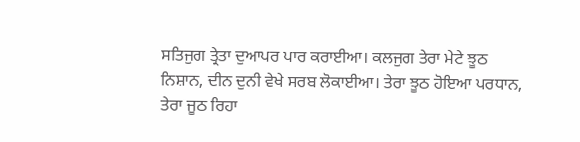ਸਤਿਜੁਗ ਤ੍ਰੇਤਾ ਦੁਆਪਰ ਪਾਰ ਕਰਾਈਆ। ਕਲਜੁਗ ਤੇਰਾ ਮੇਟੇ ਝੂਠ ਨਿਸ਼ਾਨ, ਦੀਨ ਦੁਨੀ ਵੇਖੇ ਸਰਬ ਲੋਕਾਈਆ। ਤੇਰਾ ਝੂਠ ਹੋਇਆ ਪਰਧਾਨ, ਤੇਰਾ ਜੂਠ ਰਿਹਾ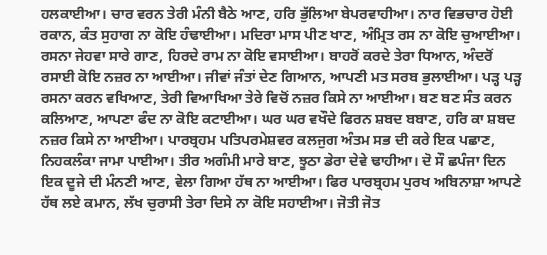ਹਲਕਾਈਆ। ਚਾਰ ਵਰਨ ਤੇਰੀ ਮੰਨੀ ਬੈਠੇ ਆਣ, ਹਰਿ ਭੁੱਲਿਆ ਬੇਪਰਵਾਹੀਆ। ਨਾਰ ਵਿਭਚਾਰ ਹੋਈ ਰਕਾਨ, ਕੰਤ ਸੁਹਾਗ ਨਾ ਕੋਇ ਹੰਢਾਈਆ। ਮਦਿਰਾ ਮਾਸ ਪੀਣ ਖਾਣ, ਅੰਮ੍ਰਿਤ ਰਸ ਨਾ ਕੋਇ ਚੁਆਈਆ। ਰਸਨਾ ਜੇਹਵਾ ਸਾਰੇ ਗਾਣ, ਹਿਰਦੇ ਰਾਮ ਨਾ ਕੋਇ ਵਸਾਈਆ। ਬਾਹਰੋਂ ਕਰਦੇ ਤੇਰਾ ਧਿਆਨ, ਅੰਦਰੋਂ ਰਸਾਈ ਕੋਇ ਨਜ਼ਰ ਨਾ ਆਈਆ। ਜੀਵਾਂ ਜੰਤਾਂ ਦੇਣ ਗਿਆਨ, ਆਪਣੀ ਮਤ ਸਰਬ ਭੁਲਾਈਆ। ਪੜ੍ਹ ਪੜ੍ਹ ਰਸਨਾ ਕਰਨ ਵਖਿਆਣ, ਤੇਰੀ ਵਿਆਖਿਆ ਤੇਰੇ ਵਿਚੋਂ ਨਜ਼ਰ ਕਿਸੇ ਨਾ ਆਈਆ। ਬਣ ਬਣ ਸੰਤ ਕਰਨ ਕਲਿਆਣ, ਆਪਣਾ ਫੰਦ ਨਾ ਕੋਇ ਕਟਾਈਆ। ਘਰ ਘਰ ਵਖੌਦੇ ਫਿਰਨ ਸ਼ਬਦ ਬਬਾਣ, ਹਰਿ ਕਾ ਸ਼ਬਦ ਨਜ਼ਰ ਕਿਸੇ ਨਾ ਆਈਆ। ਪਾਰਬ੍ਰਹਮ ਪਤਿਪਰਮੇਸ਼ਵਰ ਕਲਜੁਗ ਅੰਤਮ ਸਭ ਦੀ ਕਰੇ ਇਕ ਪਛਾਣ, ਨਿਹਕਲੰਕਾ ਜਾਮਾ ਪਾਈਆ। ਤੀਰ ਅਗੰਮੀ ਮਾਰੇ ਬਾਣ, ਝੂਠਾ ਡੇਰਾ ਦੇਵੇ ਢਾਹੀਆ। ਦੋ ਸੌ ਛਪੰਜਾ ਦਿਨ ਇਕ ਦੂਜੇ ਦੀ ਮੰਨਣੀ ਆਣ, ਵੇਲਾ ਗਿਆ ਹੱਥ ਨਾ ਆਈਆ। ਫਿਰ ਪਾਰਬ੍ਰਹਮ ਪੁਰਖ ਅਬਿਨਾਸ਼ਾ ਆਪਣੇ ਹੱਥ ਲਏ ਕਮਾਨ, ਲੱਖ ਚੁਰਾਸੀ ਤੇਰਾ ਦਿਸੇ ਨਾ ਕੋਇ ਸਹਾਈਆ। ਜੋਤੀ ਜੋਤ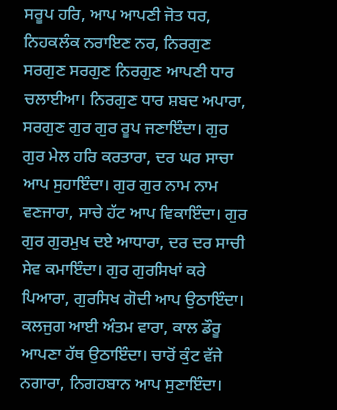ਸਰੂਪ ਹਰਿ, ਆਪ ਆਪਣੀ ਜੋਤ ਧਰ, ਨਿਹਕਲੰਕ ਨਰਾਇਣ ਨਰ, ਨਿਰਗੁਣ ਸਰਗੁਣ ਸਰਗੁਣ ਨਿਰਗੁਣ ਆਪਣੀ ਧਾਰ ਚਲਾਈਆ। ਨਿਰਗੁਣ ਧਾਰ ਸ਼ਬਦ ਅਪਾਰਾ, ਸਰਗੁਣ ਗੁਰ ਗੁਰ ਰੂਪ ਜਣਾਇੰਦਾ। ਗੁਰ ਗੁਰ ਮੇਲ ਹਰਿ ਕਰਤਾਰਾ, ਦਰ ਘਰ ਸਾਚਾ ਆਪ ਸੁਹਾਇੰਦਾ। ਗੁਰ ਗੁਰ ਨਾਮ ਨਾਮ ਵਣਜਾਰਾ, ਸਾਚੇ ਹੱਟ ਆਪ ਵਿਕਾਇੰਦਾ। ਗੁਰ ਗੁਰ ਗੁਰਮੁਖ ਦਏ ਆਧਾਰਾ, ਦਰ ਦਰ ਸਾਚੀ ਸੇਵ ਕਮਾਇੰਦਾ। ਗੁਰ ਗੁਰਸਿਖਾਂ ਕਰੇ ਪਿਆਰਾ, ਗੁਰਸਿਖ ਗੋਦੀ ਆਪ ਉਠਾਇੰਦਾ। ਕਲਜੁਗ ਆਈ ਅੰਤਮ ਵਾਰਾ, ਕਾਲ ਡੌਰੂ ਆਪਣਾ ਹੱਥ ਉਠਾਇੰਦਾ। ਚਾਰੋਂ ਕੁੰਟ ਵੱਜੇ ਨਗਾਰਾ, ਨਿਗਹਬਾਨ ਆਪ ਸੁਣਾਇੰਦਾ।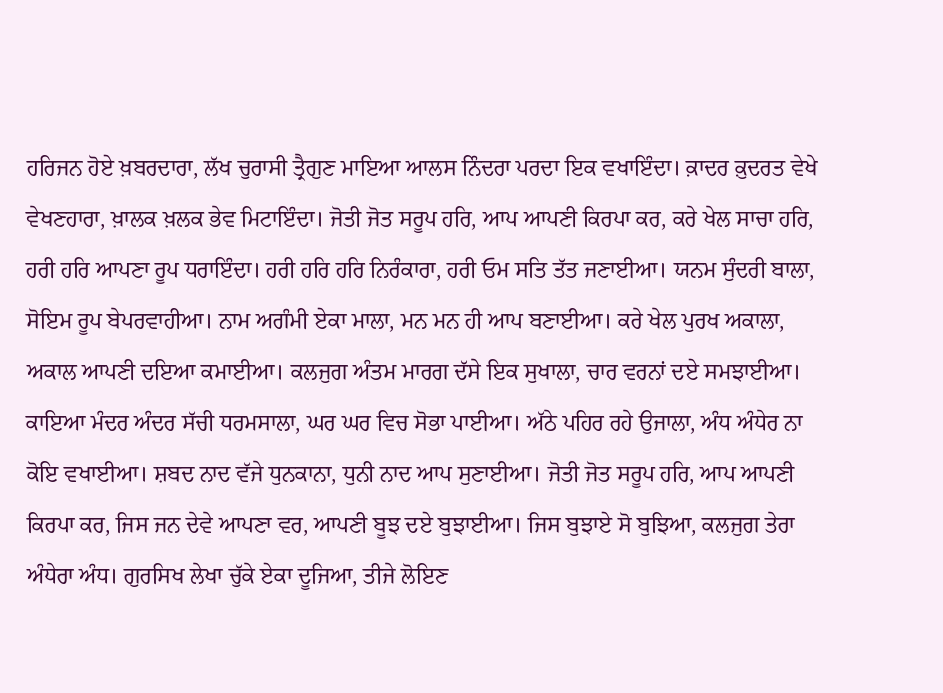ਹਰਿਜਨ ਹੋਏ ਖ਼ਬਰਦਾਰਾ, ਲੱਖ ਚੁਰਾਸੀ ਤ੍ਰੈਗੁਣ ਮਾਇਆ ਆਲਸ ਨਿੰਦਰਾ ਪਰਦਾ ਇਕ ਵਖਾਇੰਦਾ। ਕ਼ਾਦਰ ਕ਼ੁਦਰਤ ਵੇਖੇ ਵੇਖਣਹਾਰਾ, ਖ਼ਾਲਕ ਖ਼ਲਕ ਭੇਵ ਮਿਟਾਇੰਦਾ। ਜੋਤੀ ਜੋਤ ਸਰੂਪ ਹਰਿ, ਆਪ ਆਪਣੀ ਕਿਰਪਾ ਕਰ, ਕਰੇ ਖੇਲ ਸਾਚਾ ਹਰਿ, ਹਰੀ ਹਰਿ ਆਪਣਾ ਰੂਪ ਧਰਾਇੰਦਾ। ਹਰੀ ਹਰਿ ਹਰਿ ਨਿਰੰਕਾਰਾ, ਹਰੀ ਓਮ ਸਤਿ ਤੱਤ ਜਣਾਈਆ। ਯਨਮ ਸੁੰਦਰੀ ਬਾਲਾ, ਸੋਇਮ ਰੂਪ ਬੇਪਰਵਾਹੀਆ। ਨਾਮ ਅਗੰਮੀ ਏਕਾ ਮਾਲਾ, ਮਨ ਮਨ ਹੀ ਆਪ ਬਣਾਈਆ। ਕਰੇ ਖੇਲ ਪੁਰਖ ਅਕਾਲਾ, ਅਕਾਲ ਆਪਣੀ ਦਇਆ ਕਮਾਈਆ। ਕਲਜੁਗ ਅੰਤਮ ਮਾਰਗ ਦੱਸੇ ਇਕ ਸੁਖਾਲਾ, ਚਾਰ ਵਰਨਾਂ ਦਏ ਸਮਝਾਈਆ। ਕਾਇਆ ਮੰਦਰ ਅੰਦਰ ਸੱਚੀ ਧਰਮਸਾਲਾ, ਘਰ ਘਰ ਵਿਚ ਸੋਭਾ ਪਾਈਆ। ਅੱਠੇ ਪਹਿਰ ਰਹੇ ਉਜਾਲਾ, ਅੰਧ ਅੰਧੇਰ ਨਾ ਕੋਇ ਵਖਾਈਆ। ਸ਼ਬਦ ਨਾਦ ਵੱਜੇ ਧੁਨਕਾਨਾ, ਧੁਨੀ ਨਾਦ ਆਪ ਸੁਣਾਈਆ। ਜੋਤੀ ਜੋਤ ਸਰੂਪ ਹਰਿ, ਆਪ ਆਪਣੀ ਕਿਰਪਾ ਕਰ, ਜਿਸ ਜਨ ਦੇਵੇ ਆਪਣਾ ਵਰ, ਆਪਣੀ ਬੂਝ ਦਏ ਬੁਝਾਈਆ। ਜਿਸ ਬੁਝਾਏ ਸੋ ਬੁਝਿਆ, ਕਲਜੁਗ ਤੇਰਾ ਅੰਧੇਰਾ ਅੰਧ। ਗੁਰਸਿਖ ਲੇਖਾ ਚੁੱਕੇ ਏਕਾ ਦੂਜਿਆ, ਤੀਜੇ ਲੋਇਣ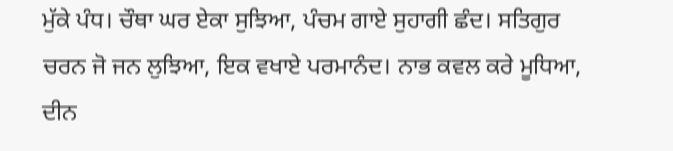ਮੁੱਕੇ ਪੰਧ। ਚੌਥਾ ਘਰ ਏਕਾ ਸੁਝਿਆ, ਪੰਚਮ ਗਾਏ ਸੁਹਾਗੀ ਛੰਦ। ਸਤਿਗੁਰ ਚਰਨ ਜੋ ਜਨ ਲੁਝਿਆ, ਇਕ ਵਖਾਏ ਪਰਮਾਨੰਦ। ਨਾਭ ਕਵਲ ਕਰੇ ਮੂਧਿਆ, ਦੀਨ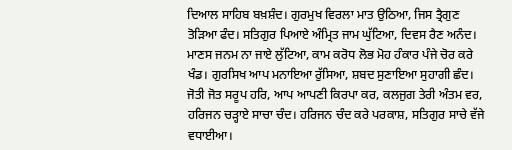ਦਿਆਲ ਸਾਹਿਬ ਬਖ਼ਸ਼ੰਦ। ਗੁਰਮੁਖ ਵਿਰਲਾ ਮਾਤ ਉਠਿਆ, ਜਿਸ ਤ੍ਰੈਗੁਣ ਤੋੜਿਆ ਫੰਦ। ਸਤਿਗੁਰ ਪਿਆਏ ਅੰਮ੍ਰਿਤ ਜਾਮ ਘੁੱਟਿਆ, ਦਿਵਸ ਰੈਣ ਅਨੰਦ। ਮਾਣਸ ਜਨਮ ਨਾ ਜਾਏ ਲੁੱਟਿਆ, ਕਾਮ ਕਰੋਧ ਲੋਭ ਮੋਹ ਹੰਕਾਰ ਪੰਜੇ ਚੋਰ ਕਰੇ ਖੰਡ। ਗੁਰਸਿਖ ਆਪ ਮਨਾਇਆ ਰੁੱਸਿਆ, ਸ਼ਬਦ ਸੁਣਾਇਆ ਸੁਹਾਗੀ ਛੰਦ। ਜੋਤੀ ਜੋਤ ਸਰੂਪ ਹਰਿ, ਆਪ ਆਪਣੀ ਕਿਰਪਾ ਕਰ, ਕਲਜੁਗ ਤੇਰੀ ਅੰਤਮ ਵਰ, ਹਰਿਜਨ ਚੜ੍ਹਾਏ ਸਾਚਾ ਚੰਦ। ਹਰਿਜਨ ਚੰਦ ਕਰੇ ਪਰਕਾਸ਼, ਸਤਿਗੁਰ ਸਾਚੇ ਵੱਜੇ ਵਧਾਈਆ।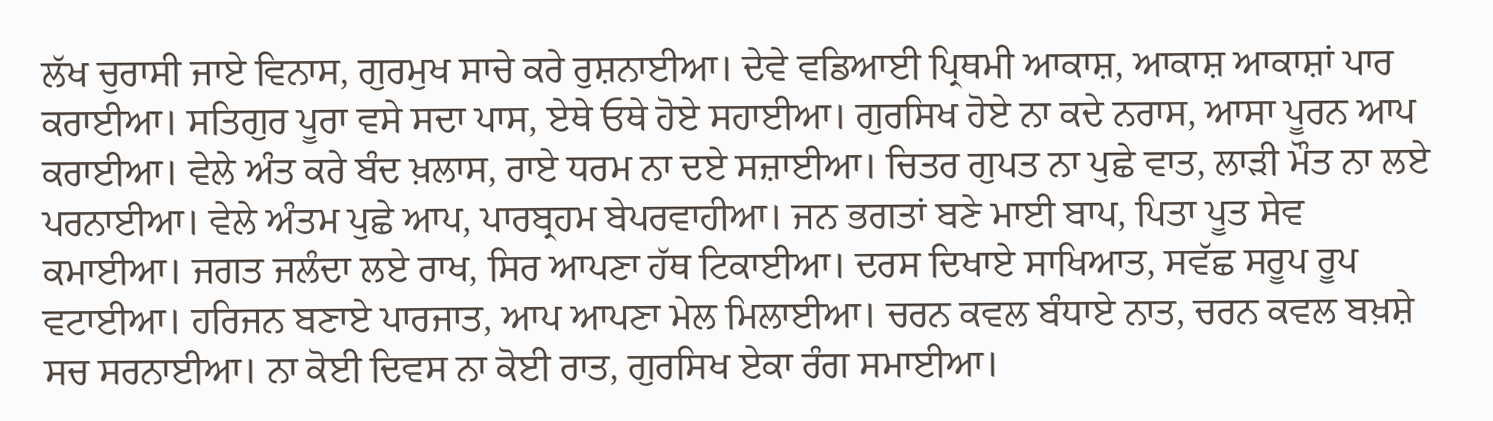ਲੱਖ ਚੁਰਾਸੀ ਜਾਏ ਵਿਨਾਸ, ਗੁਰਮੁਖ ਸਾਚੇ ਕਰੇ ਰੁਸ਼ਨਾਈਆ। ਦੇਵੇ ਵਡਿਆਈ ਪ੍ਰਿਥਮੀ ਆਕਾਸ਼, ਆਕਾਸ਼ ਆਕਾਸ਼ਾਂ ਪਾਰ ਕਰਾਈਆ। ਸਤਿਗੁਰ ਪੂਰਾ ਵਸੇ ਸਦਾ ਪਾਸ, ਏਥੇ ਓਥੇ ਹੋਏ ਸਹਾਈਆ। ਗੁਰਸਿਖ ਹੋਏ ਨਾ ਕਦੇ ਨਰਾਸ, ਆਸਾ ਪੂਰਨ ਆਪ ਕਰਾਈਆ। ਵੇਲੇ ਅੰਤ ਕਰੇ ਬੰਦ ਖ਼ਲਾਸ, ਰਾਏ ਧਰਮ ਨਾ ਦਏ ਸਜ਼ਾਈਆ। ਚਿਤਰ ਗੁਪਤ ਨਾ ਪੁਛੇ ਵਾਤ, ਲਾੜੀ ਮੌਤ ਨਾ ਲਏ ਪਰਨਾਈਆ। ਵੇਲੇ ਅੰਤਮ ਪੁਛੇ ਆਪ, ਪਾਰਬ੍ਰਹਮ ਬੇਪਰਵਾਹੀਆ। ਜਨ ਭਗਤਾਂ ਬਣੇ ਮਾਈ ਬਾਪ, ਪਿਤਾ ਪੂਤ ਸੇਵ ਕਮਾਈਆ। ਜਗਤ ਜਲੰਦਾ ਲਏ ਰਾਖ, ਸਿਰ ਆਪਣਾ ਹੱਥ ਟਿਕਾਈਆ। ਦਰਸ ਦਿਖਾਏ ਸਾਖਿਆਤ, ਸਵੱਛ ਸਰੂਪ ਰੂਪ ਵਟਾਈਆ। ਹਰਿਜਨ ਬਣਾਏ ਪਾਰਜਾਤ, ਆਪ ਆਪਣਾ ਮੇਲ ਮਿਲਾਈਆ। ਚਰਨ ਕਵਲ ਬੰਧਾਏ ਨਾਤ, ਚਰਨ ਕਵਲ ਬਖ਼ਸ਼ੇ ਸਚ ਸਰਨਾਈਆ। ਨਾ ਕੋਈ ਦਿਵਸ ਨਾ ਕੋਈ ਰਾਤ, ਗੁਰਸਿਖ ਏਕਾ ਰੰਗ ਸਮਾਈਆ।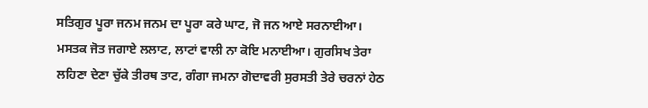ਸਤਿਗੁਰ ਪੂਰਾ ਜਨਮ ਜਨਮ ਦਾ ਪੂਰਾ ਕਰੇ ਘਾਟ, ਜੋ ਜਨ ਆਏ ਸਰਨਾਈਆ। ਮਸਤਕ ਜੋਤ ਜਗਾਏ ਲਲਾਟ, ਲਾਟਾਂ ਵਾਲੀ ਨਾ ਕੋਇ ਮਨਾਈਆ। ਗੁਰਸਿਖ ਤੇਰਾ ਲਹਿਣਾ ਦੇਣਾ ਚੁੱਕੇ ਤੀਰਥ ਤਾਟ, ਗੰਗਾ ਜਮਨਾ ਗੋਦਾਵਰੀ ਸੁਰਸਤੀ ਤੇਰੇ ਚਰਨਾਂ ਹੇਠ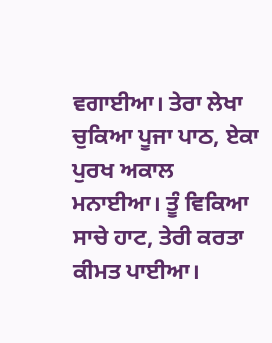ਵਗਾਈਆ। ਤੇਰਾ ਲੇਖਾ ਚੁਕਿਆ ਪੂਜਾ ਪਾਠ, ਏਕਾ ਪੁਰਖ ਅਕਾਲ ਮਨਾਈਆ। ਤੂੰ ਵਿਕਿਆ ਸਾਚੇ ਹਾਟ, ਤੇਰੀ ਕਰਤਾ ਕੀਮਤ ਪਾਈਆ।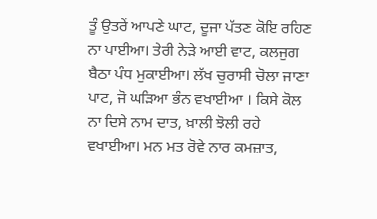ਤੂੰ ਉਤਰੇਂ ਆਪਣੇ ਘਾਟ, ਦੂਜਾ ਪੱਤਣ ਕੋਇ ਰਹਿਣ ਨਾ ਪਾਈਆ। ਤੇਰੀ ਨੇੜੇ ਆਈ ਵਾਟ, ਕਲਜੁਗ ਬੈਠਾ ਪੰਧ ਮੁਕਾਈਆ। ਲੱਖ ਚੁਰਾਸੀ ਚੋਲਾ ਜਾਣਾ ਪਾਟ, ਜੋ ਘੜਿਆ ਭੰਨ ਵਖਾਈਆ । ਕਿਸੇ ਕੋਲ ਨਾ ਦਿਸੇ ਨਾਮ ਦਾਤ, ਖ਼ਾਲੀ ਝੋਲੀ ਰਹੇ ਵਖਾਈਆ। ਮਨ ਮਤ ਰੋਵੇ ਨਾਰ ਕਮਜ਼ਾਤ,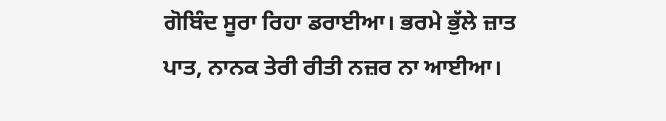ਗੋਬਿੰਦ ਸੂਰਾ ਰਿਹਾ ਡਰਾਈਆ। ਭਰਮੇ ਭੁੱਲੇ ਜ਼ਾਤ ਪਾਤ, ਨਾਨਕ ਤੇਰੀ ਰੀਤੀ ਨਜ਼ਰ ਨਾ ਆਈਆ।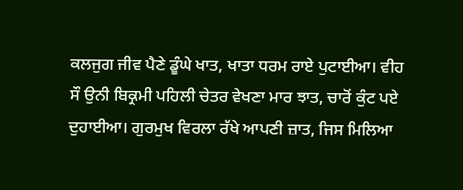ਕਲਜੁਗ ਜੀਵ ਪੈਣੇ ਡੂੰਘੇ ਖਾਤ, ਖਾਤਾ ਧਰਮ ਰਾਏ ਪੁਟਾਈਆ। ਵੀਹ ਸੌ ਉਨੀ ਬਿਕ੍ਰਮੀ ਪਹਿਲੀ ਚੇਤਰ ਵੇਖਣਾ ਮਾਰ ਝਾਤ, ਚਾਰੋਂ ਕੁੰਟ ਪਏ ਦੁਹਾਈਆ। ਗੁਰਮੁਖ ਵਿਰਲਾ ਰੱਖੇ ਆਪਣੀ ਜ਼ਾਤ, ਜਿਸ ਮਿਲਿਆ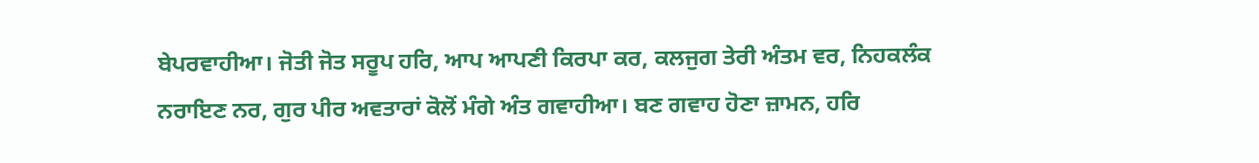ਬੇਪਰਵਾਹੀਆ। ਜੋਤੀ ਜੋਤ ਸਰੂਪ ਹਰਿ, ਆਪ ਆਪਣੀ ਕਿਰਪਾ ਕਰ, ਕਲਜੁਗ ਤੇਰੀ ਅੰਤਮ ਵਰ, ਨਿਹਕਲੰਕ ਨਰਾਇਣ ਨਰ, ਗੁਰ ਪੀਰ ਅਵਤਾਰਾਂ ਕੋਲੋਂ ਮੰਗੇ ਅੰਤ ਗਵਾਹੀਆ। ਬਣ ਗਵਾਹ ਹੋਣਾ ਜ਼ਾਮਨ, ਹਰਿ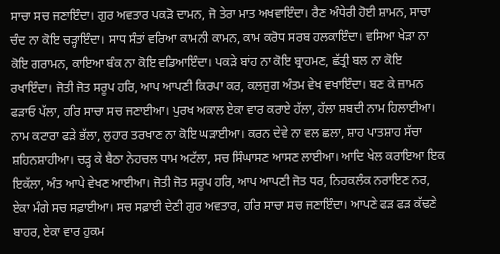ਸਾਚਾ ਸਚ ਜਣਾਇੰਦਾ। ਗੁਰ ਅਵਤਾਰ ਪਕੜੋ ਦਾਮਨ, ਜੋ ਤੇਰਾ ਮਾਤ ਅਖਵਾਇੰਦਾ। ਰੈਣ ਅੰਧੇਰੀ ਹੋਈ ਸ਼ਾਮਨ, ਸਾਚਾ ਚੰਦ ਨਾ ਕੋਇ ਚੜ੍ਹਾਇੰਦਾ। ਸਾਧ ਸੰਤਾਂ ਵਰਿਆ ਕਾਮਨੀ ਕਾਮਨ, ਕਾਮ ਕਰੋਧ ਸਰਬ ਹਲਕਾਇੰਦਾ। ਵਸਿਆ ਖੇੜਾ ਨਾ ਕੋਇ ਗਰਾਮਨ, ਕਾਇਆ ਬੰਕ ਨਾ ਕੋਇ ਵਡਿਆਇੰਦਾ। ਪਕੜੇ ਬਾਂਹ ਨਾ ਕੋਇ ਬ੍ਰਾਹਮਣ, ਛੱਤ੍ਰੀ ਬਲ ਨਾ ਕੋਇ ਰਖਾਇੰਦਾ। ਜੋਤੀ ਜੋਤ ਸਰੂਪ ਹਰਿ, ਆਪ ਆਪਣੀ ਕਿਰਪਾ ਕਰ, ਕਲਜੁਗ ਅੰਤਮ ਵੇਖ ਵਖਾਇੰਦਾ। ਬਣ ਕੇ ਜ਼ਾਮਨ ਫੜਾਓ ਪੱਲਾ, ਹਰਿ ਸਾਚਾ ਸਚ ਜਣਾਈਆ। ਪੁਰਖ ਅਕਾਲ ਏਕਾ ਵਾਰ ਕਰਾਏ ਹੱਲਾ, ਹੱਲਾ ਸ਼ਬਦੀ ਨਾਮ ਹਿਲਾਈਆ। ਨਾਮ ਕਟਾਰਾ ਫੜੇ ਭੱਲਾ, ਲੁਹਾਰ ਤਰਖਾਣ ਨਾ ਕੋਇ ਘੜਾਈਆ। ਕਰਨ ਦੇਵੇ ਨਾ ਵਲ ਛਲਾ, ਸ਼ਾਹ ਪਾਤਸ਼ਾਹ ਸੱਚਾ ਸ਼ਹਿਨਸ਼ਾਹੀਆ। ਚੜ੍ਹ ਕੇ ਬੈਠਾ ਨੇਹਚਲ ਧਾਮ ਅਟੱਲਾ, ਸਚ ਸਿੰਘਾਸਣ ਆਸਣ ਲਾਈਆ। ਆਦਿ ਖੇਲ ਕਰਾਇਆ ਇਕ ਇਕੱਲਾ, ਅੰਤ ਆਪੇ ਵੇਖਣ ਆਈਆ। ਜੋਤੀ ਜੋਤ ਸਰੂਪ ਹਰਿ, ਆਪ ਆਪਣੀ ਜੋਤ ਧਰ, ਨਿਹਕਲੰਕ ਨਰਾਇਣ ਨਰ, ਏਕਾ ਮੰਗੇ ਸਚ ਸਫ਼ਾਈਆ। ਸਚ ਸਫ਼ਾਈ ਦੇਣੀ ਗੁਰ ਅਵਤਾਰ, ਹਰਿ ਸਾਚਾ ਸਚ ਜਣਾਇੰਦਾ। ਆਪਣੇ ਫੜ ਫੜ ਕੱਢਣੇ ਬਾਹਰ, ਏਕਾ ਵਾਰ ਹੁਕਮ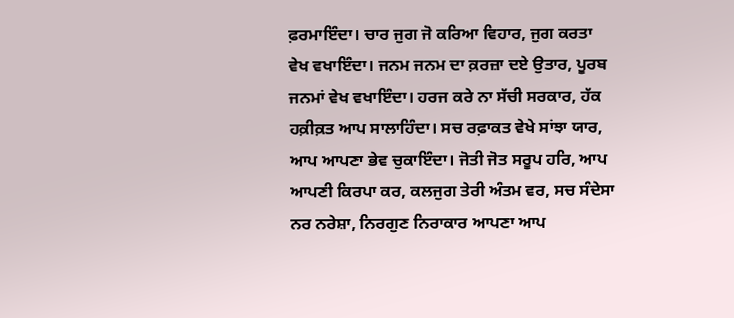ਫ਼ਰਮਾਇੰਦਾ। ਚਾਰ ਜੁਗ ਜੋ ਕਰਿਆ ਵਿਹਾਰ, ਜੁਗ ਕਰਤਾ ਵੇਖ ਵਖਾਇੰਦਾ। ਜਨਮ ਜਨਮ ਦਾ ਕ਼ਰਜ਼ਾ ਦਏ ਉਤਾਰ, ਪੂਰਬ ਜਨਮਾਂ ਵੇਖ ਵਖਾਇੰਦਾ। ਹਰਜ ਕਰੇ ਨਾ ਸੱਚੀ ਸਰਕਾਰ, ਹੱਕ ਹਕ਼ੀਕ਼ਤ ਆਪ ਸਾਲਾਹਿੰਦਾ। ਸਚ ਰਫ਼ਾਕਤ ਵੇਖੇ ਸਾਂਝਾ ਯਾਰ, ਆਪ ਆਪਣਾ ਭੇਵ ਚੁਕਾਇੰਦਾ। ਜੋਤੀ ਜੋਤ ਸਰੂਪ ਹਰਿ, ਆਪ ਆਪਣੀ ਕਿਰਪਾ ਕਰ, ਕਲਜੁਗ ਤੇਰੀ ਅੰਤਮ ਵਰ, ਸਚ ਸੰਦੇਸਾ ਨਰ ਨਰੇਸ਼ਾ, ਨਿਰਗੁਣ ਨਿਰਾਕਾਰ ਆਪਣਾ ਆਪ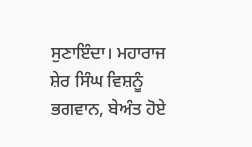ਸੁਣਾਇੰਦਾ। ਮਹਾਰਾਜ ਸ਼ੇਰ ਸਿੰਘ ਵਿਸ਼ਨੂੰ ਭਗਵਾਨ, ਬੇਅੰਤ ਹੋਏ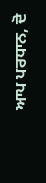ਆਪ ਪਰਧਾਨ, ਦੋ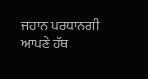ਜਹਾਨ ਪਰਧਾਨਗੀ ਆਪਣੇ ਹੱਥ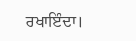ਰਖਾਇੰਦਾ।